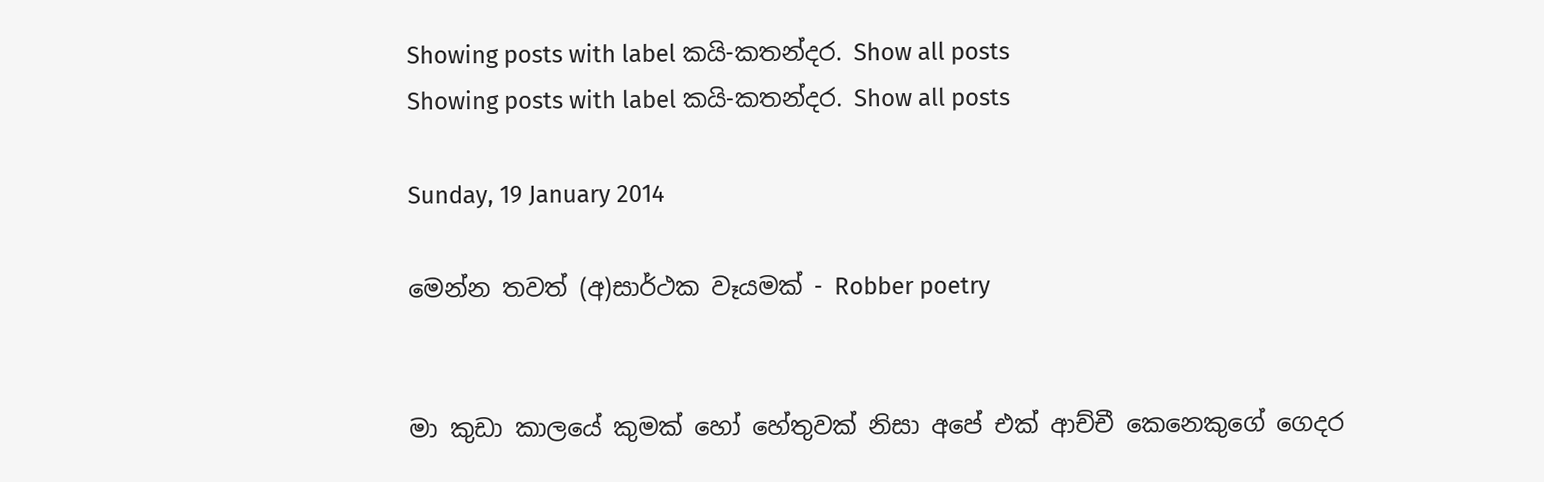Showing posts with label කයි-කතන්දර. Show all posts
Showing posts with label කයි-කතන්දර. Show all posts

Sunday, 19 January 2014

මෙන්න තවත් (අ)සාර්ථක වෑයමක් - Robber poetry


මා කුඩා කාලයේ කුමක් හෝ හේතුවක් නිසා අපේ එක් ආච්චී කෙනෙකුගේ ගෙදර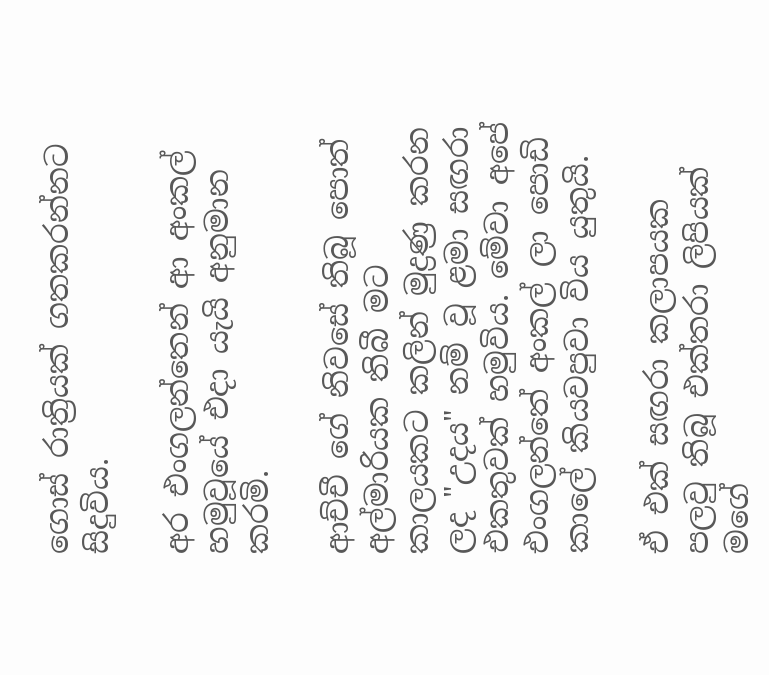ගොස් රාත්‍රියක් ගතකරන්නට සිදුවිය.

අර එංගලන්තෙන් ආ අංකල් හමුවූයේ එදා යැයි අනුමාන කරමි.

ආච්චී ගේ නිවසේ තිබූ පොත් අල්මාරියක තිබී මට කාලයකට කලින් මුද්‍රණ්‍ර කරන ලද "උදය" නම් වූ ළමා සඟරා එකතුවක් හමුවිය. මේවා අපේ එංගලන්තේ අංකල් ලා පොඩි කාලේ කියවපුවා විය යුතුයි.

ඒ එක් සඟරා කලාපයක පලවු තිබූ එක්තරා ලිපියක් මගේ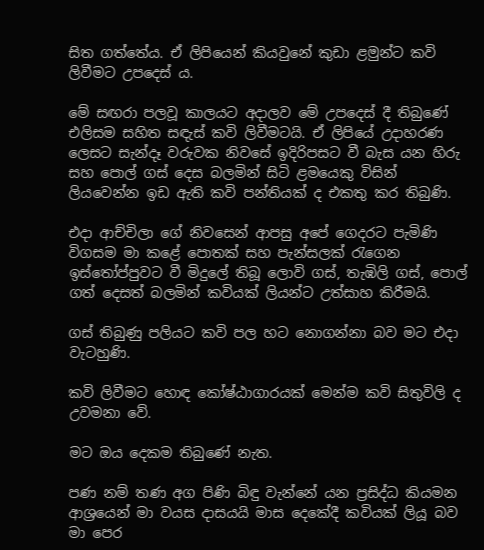සිත ගත්තේය. ඒ ලිපියෙන් කියවුනේ කුඩා ළමුන්ට කවි ලිවීමට උපදෙස් ය.

මේ සඟරා පලවූ කාලයට අදාලව මේ උපදෙස් දී තිබුණේ එලිසම සහිත සඳැස් කවි ලිවීමටයි. ඒ ලිපියේ උදාහරණ ලෙසට සැන්දෑ වරුවක නිවසේ ඉදිරිපසට වී බැස යන හිරු සහ පොල් ගස් දෙස බලමින් සිටි ළමයෙකු විසින් ලියවෙන්න ඉඩ ඇති කවි පන්තියක් ද එකතු කර තිබුණි.

එදා ආච්චිලා ගේ නිවසෙන් ආපසු අපේ ගෙදරට පැමිණි විගසම මා කළේ පොතක් සහ පැන්සලක් රැගෙන ඉස්තෝප්පුවට වී මිදුලේ තිබූ ලොවි ගස්, තැඹිලි ගස්, පොල් ගත් දෙසත් බලමින් කවියක් ලියන්ට උත්සාහ කිරීමයි.

ගස් තිබුණු පලියට කවි පල හට නොගන්නා බව මට එදා වැටහුණි.

කවි ලිවීමට හොඳ කෝෂ්ඨාගාරයක් මෙන්ම කවි සිතුවිලි ද උවමනා වේ.

මට ඔය දෙකම තිබුණේ නැත.

පණ නම් තණ අග පිණි බිඳු වැන්නේ යන ප්‍රසිද්ධ කියමන ආශ්‍රයෙන් මා වයස දාසයයි මාස දෙකේදී කවියක් ලියූ බව මා පෙර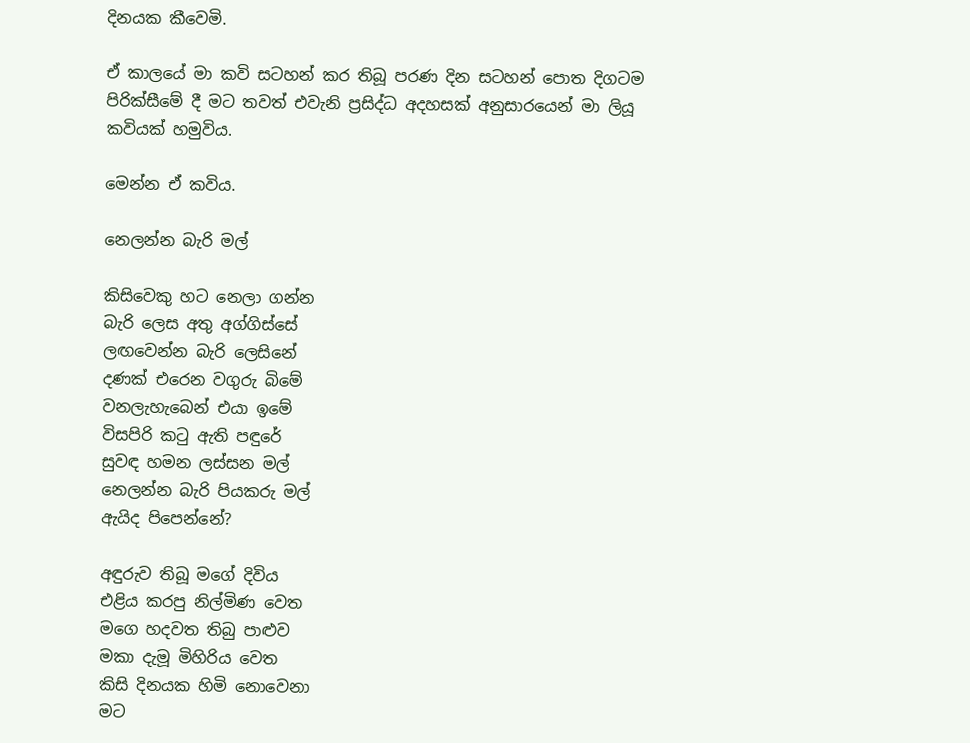දිනයක කීවෙමි.

ඒ කාලයේ මා කවි සටහන් කර තිබූ පරණ දින සටහන් පොත දිගටම පිරික්සීමේ දී මට තවත් එවැනි ප්‍රසිද්ධ අදහසක් අනුසාරයෙන් මා ලියූ කවියක් හමුවිය.

මෙන්න ඒ කවිය.

නෙලන්න බැරි මල්

කිසිවෙකු හට නෙලා ගන්න
බැරි ලෙස අතු අග්ගිස්සේ
ලඟවෙන්න බැරි ලෙසිනේ
දණක් එරෙන වගුරු බිමේ
වනලැහැබෙන් එයා ඉමේ
විසපිරි කටු ඇති පඳුරේ
සුවඳ හමන ලස්සන මල්
නෙලන්න බැරි පියකරු මල්
ඇයිද පිපෙන්නේ?

අඳුරුව තිබූ මගේ දිවිය
එළිය කරපු නිල්මිණ වෙත
මගෙ හදවත තිබු පාළුව
මකා දැමූ මිහිරිය වෙත
කිසි දිනයක හිමි නොවෙනා
මට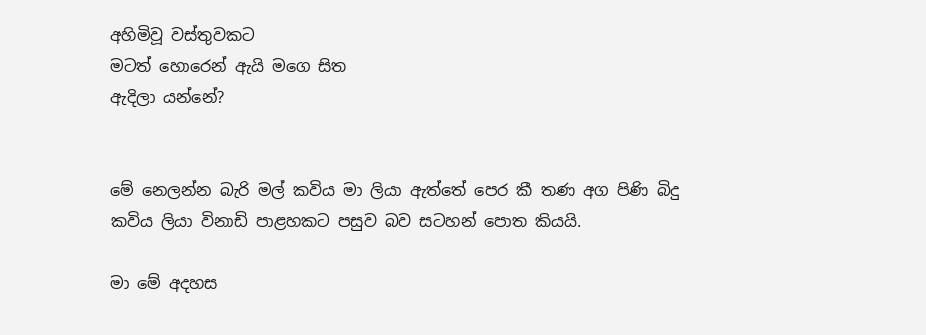අහිමිවූ වස්තුවකට
මටත් හොරෙන් ඇයි මගෙ සිත
ඇදිලා යන්නේ?


මේ නෙලන්න බැරි මල් කවිය මා ලියා ඇත්තේ පෙර කී තණ අග පිණි බිදු කවිය ලියා විනාඩි පාළහකට පසුව බව සටහන් පොත කියයි.

මා මේ අදහස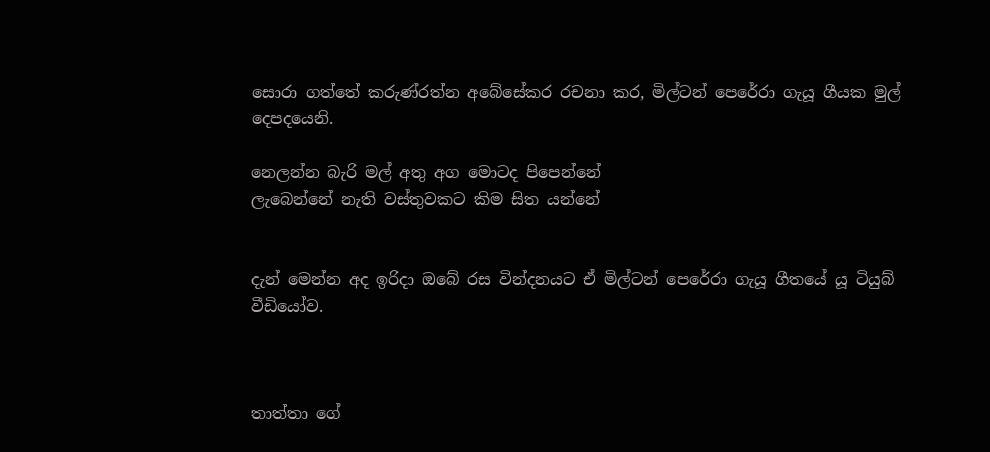සොරා ගත්තේ කරුණ්රත්න අබේසේකර රචනා කර, මිල්ටන් පෙරේරා ගැයූ ගීයක මුල් දෙපදයෙනි.

නෙලන්න බැරි මල් අතු අග මොටද පිපෙන්නේ
ලැබෙන්නේ නැති වස්තුවකට කිම සිත යන්නේ


දැන් මෙන්න අද ඉරිදා ඔබේ රස වින්දනයට ඒ මිල්ටන් පෙරේරා ගැයූ ගීතයේ යූ ටියුබ් වීඩියෝව.



තාත්තා ගේ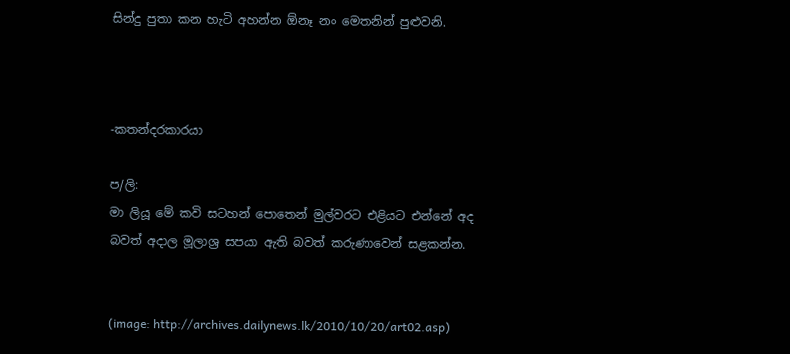සින්දු පුතා කන හැටි අහන්න ඕනෑ නං මෙතනින් පුළුවනි.



-කතන්දරකාරයා

ප/ලි:
මා ලියූ මේ කවි සටහන් පොතෙන් මුල්වරට එළියට එන්නේ අද බවත් අදාල මූලාශ්‍ර සපයා ඇති බවත් කරුණාවෙන් සළකන්න.


(image: http://archives.dailynews.lk/2010/10/20/art02.asp)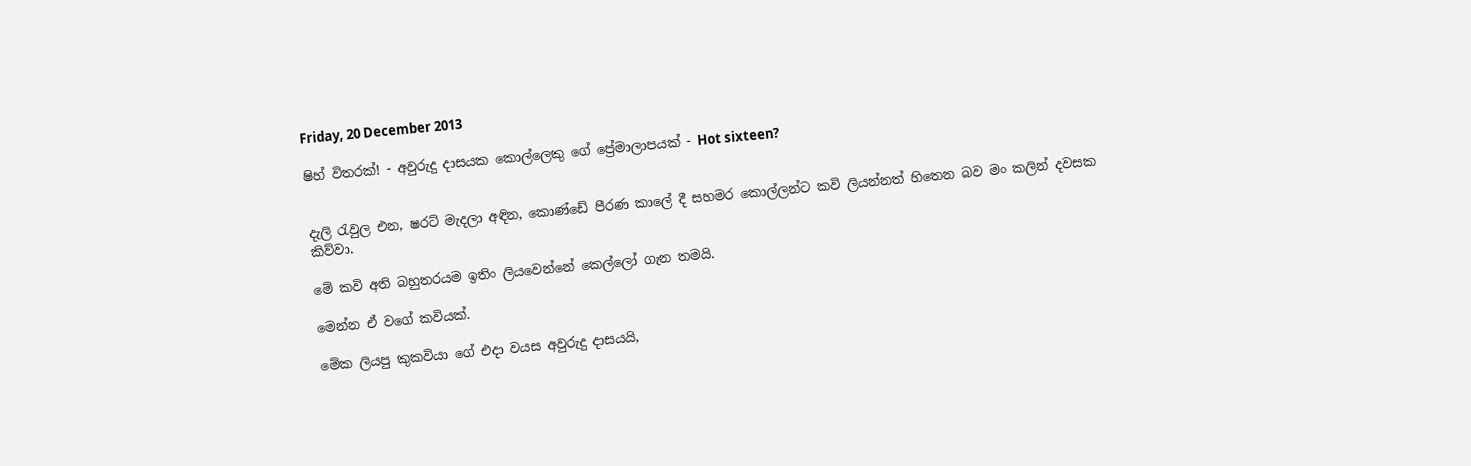Friday, 20 December 2013

ෂිහ් විතරක්! - අවුරුදු දාසයක කොල්ලෙකු ගේ ප්‍රේමාලාපයක් - Hot sixteen?


දැලි රැවුල එන, ෂරට් මැදලා අඳින, කොණ්ඩේ පීරණ කාලේ දී සහමර කොල්ලන්ට කවි ලියන්නත් හිතෙන බව මං කලින් දවසක කිව්වා.

මේ කවි අති බහුතරයම ඉතිං ලියවෙන්නේ කෙල්ලෝ ගැන තමයි.

මෙන්න ඒ වගේ කවියක්.

මේක ලියපු කුකවියා ගේ එදා වයස අවුරුදු දාසයයි,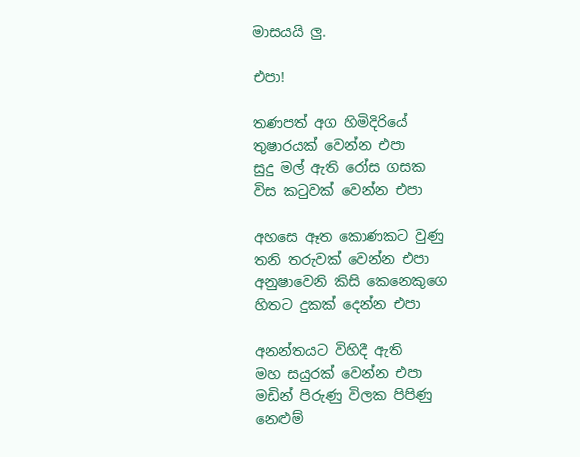මාසයයි ලු.

එපා!

තණපත් අග හිමිදිරියේ
තුෂාරයක් වෙන්න එපා
සුදු මල් ඇති රෝස ගසක
විස කටුවක් වෙන්න එපා

අහසෙ ඈත කොණකට වුණු
තනි තරුවක් වෙන්න එපා
අනුෂාවෙනි කිසි කෙනෙකුගෙ
හිතට දුකක් දෙන්න එපා

අනන්තයට විහිදී ඇති
මහ සයුරක් වෙන්න එපා
මඩින් පිරුණු විලක පිපිණු
නෙළුම්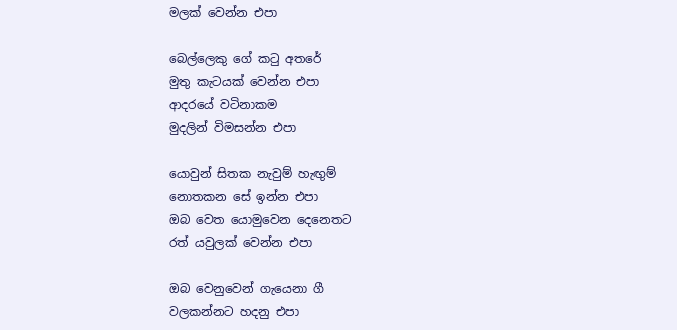මලක් වෙන්න එපා

බෙල්ලෙකු ගේ කටු අතරේ
මුතු කැටයක් වෙන්න එපා
ආදරයේ වටිනාකම
මුදලින් විමසන්න එපා

යොවුන් සිතක නැවුම් හැඟුම්
නොතකන සේ ඉන්න එපා
ඔබ වෙත යොමුවෙන දෙනෙතට
රත් යවුලක් වෙන්න එපා

ඔබ වෙනුවෙන් ගැයෙනා ගී
වලකන්නට හදනු එපා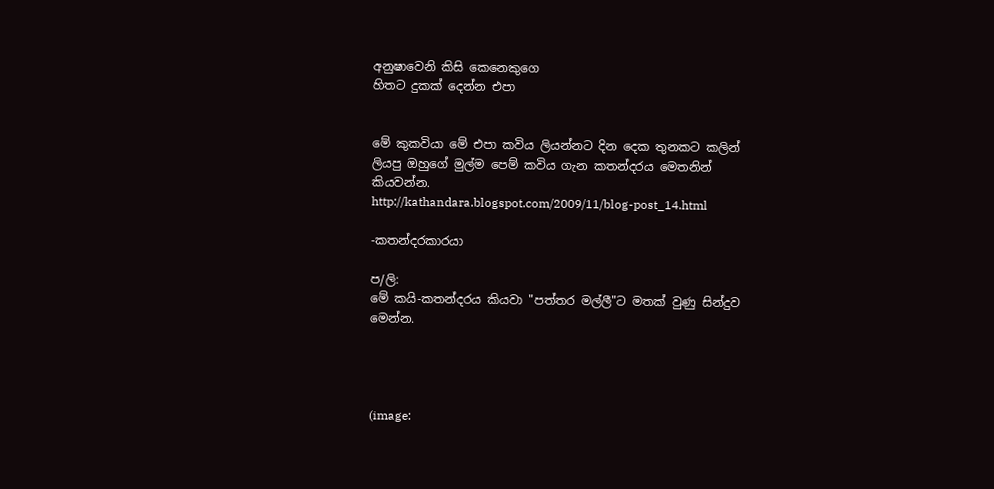අනුෂාවෙනි කිසි කෙනෙකුගෙ
හිතට දුකක් දෙන්න එපා


මේ කුකවියා මේ එපා කවිය ලියන්නට දින දෙක තුනකට කලින් ලියපු ඔහුගේ මුල්ම පෙම් කවිය ගැන කතන්දරය මෙතනින් කියවන්න.
http://kathandara.blogspot.com/2009/11/blog-post_14.html

-කතන්දරකාරයා

ප/ලි:
මේ කයි-කතන්දරය කියවා "පත්තර මල්ලී"ට මතක් වුණු සින්දුව මෙන්න.




(image: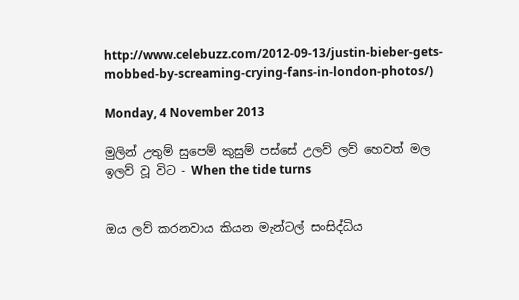http://www.celebuzz.com/2012-09-13/justin-bieber-gets-mobbed-by-screaming-crying-fans-in-london-photos/)

Monday, 4 November 2013

මුලින් උතුම් සුපෙම් කුසුම් පස්සේ උලව් ලව් හෙවත් මල ඉලව් වූ විට - When the tide turns


ඔය ලව් කරනවාය කියන මැන්ටල් සංසිද්ධිය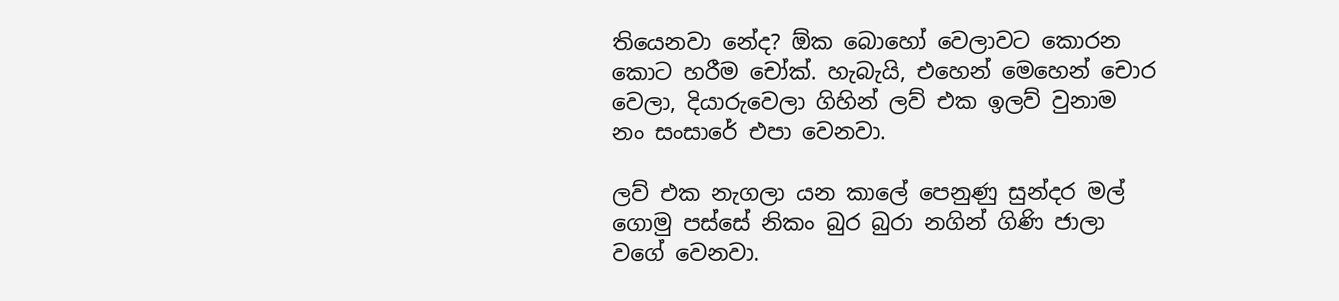තියෙනවා නේද? ඕක බොහෝ වෙලාවට කොරන කොට හරීම චෝක්. හැබැයි, එහෙන් මෙහෙන් චොර වෙලා, දියාරුවෙලා ගිහින් ලව් එක ඉලව් වුනාම නං සංසාරේ එපා වෙනවා.

ලව් එක නැගලා යන කාලේ පෙනුණු සුන්දර මල් ගොමු පස්සේ නිකං බුර බුරා නගින් ගිණි ජාලා වගේ වෙනවා.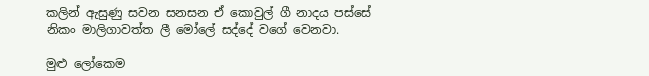කලින් ඇසුණු සවන සනසන ඒ කොවුල් ගී නාදය පස්සේ නිකං මාලිගාවත්ත ලී මෝලේ සද්දේ වගේ වෙනවා.

මුළු ලෝකෙම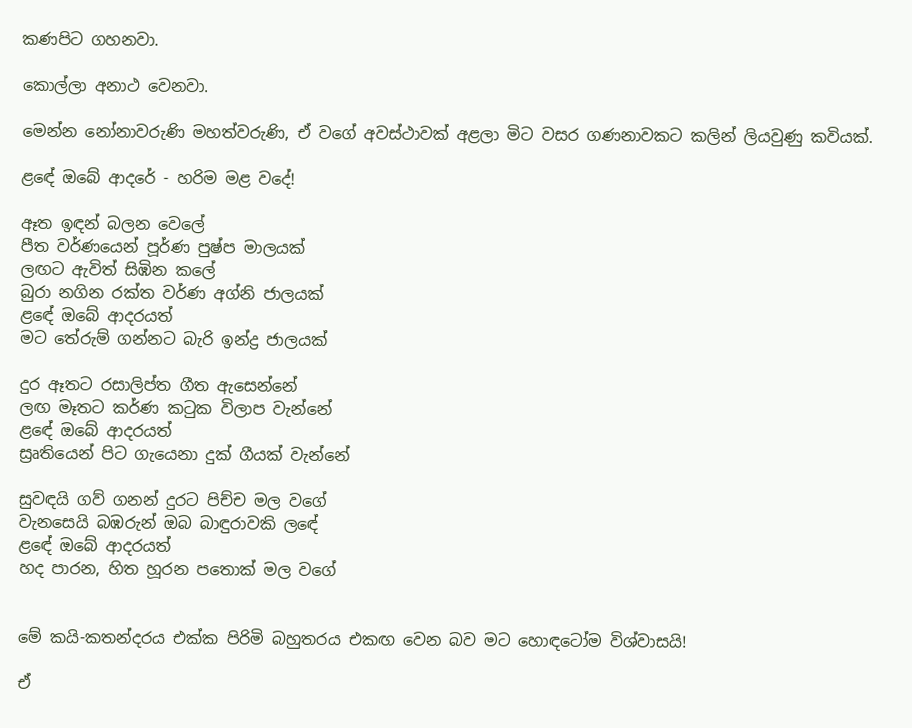කණපිට ගහනවා.

කොල්ලා අනාථ වෙනවා.

මෙන්න නෝනාවරුණි මහත්වරුණි, ඒ වගේ අවස්ථාවක් අළලා මිට වසර ගණනාවකට කලින් ලියවුණු කවියක්.

ළඳේ ඔබේ ආදරේ - හරිම මළ වදේ!

ඈත ඉඳන් බලන වෙලේ
පීත වර්ණයෙන් පූර්ණ පුෂ්ප මාලයක්
ලඟට ඇවිත් සිඹින කලේ
බුරා නගින රක්ත වර්ණ අග්නි ජාලයක්
ළඳේ ඔබේ ආදරයත්
මට තේරුම් ගන්නට බැරි ඉන්ද්‍ර ජාලයක්

දුර ඈතට රසාලිප්ත ගීත ඇසෙන්නේ
ලඟ මෑතට කර්ණ කටුක විලාප වැන්නේ
ළඳේ ඔබේ ආදරයත්
ස්‍රෘතියෙන් පිට ගැයෙනා දුක් ගීයක් වැන්නේ

සුවඳයි ගව් ගනන් දුරට පිච්ච මල වගේ
වැනසෙයි බඹරුන් ඔබ බාඳුරාවකි ලඳේ
ළඳේ ඔබේ ආදරයත්
හද පාරන, හිත හූරන පතොක් මල වගේ


මේ කයි-කතන්දරය එක්ක පිරිමි බහුතරය එකඟ වෙන බව මට හොඳටෝම විශ්වාසයි!

ඒ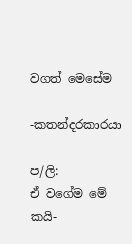වගත් මෙසේම

-කතන්දරකාරයා

ප/ලි:
ඒ වගේම මේ කයි-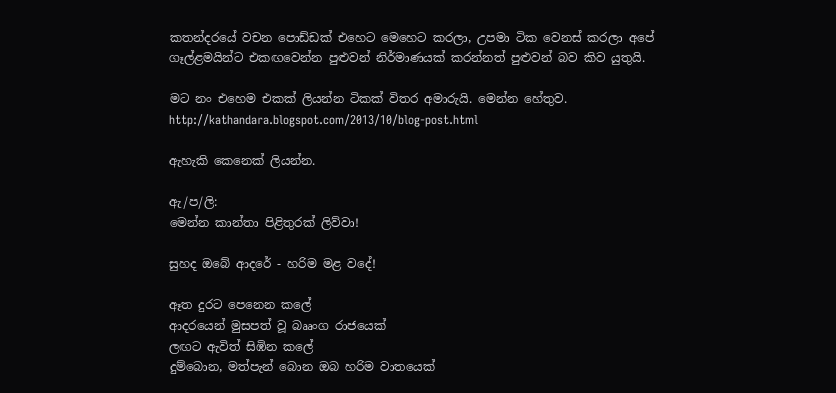කතන්දරයේ වචන පොඩ්ඩක් එහෙට මෙහෙට කරලා, උපමා ටික වෙනස් කරලා අපේ ගෑල්ළමයින්ට එකඟවෙන්න පුළුවන් නිර්මාණයක් කරන්නත් පුළුවන් බව කිව යුතුයි.

මට නං එහෙම එකක් ලියන්න ටිකක් විතර අමාරුයි. මෙන්න හේතුව.
http://kathandara.blogspot.com/2013/10/blog-post.html

ඇහැකි කෙනෙක් ලියන්න.

ඇ/ප/ලි:
මෙන්න කාන්තා පිළිතුරක් ලිව්වා!

සුහද ඔබේ ආදරේ - හරිම මළ වදේ!

ඈත දුරට පෙනෙන කලේ
ආදරයෙන් මුසපත් වූ බෲංග රාජයෙක්
ලඟට ඇවිත් සිඹින කලේ
දුම්බොන, මත්පැන් බොන ඔබ හරිම වාතයෙක්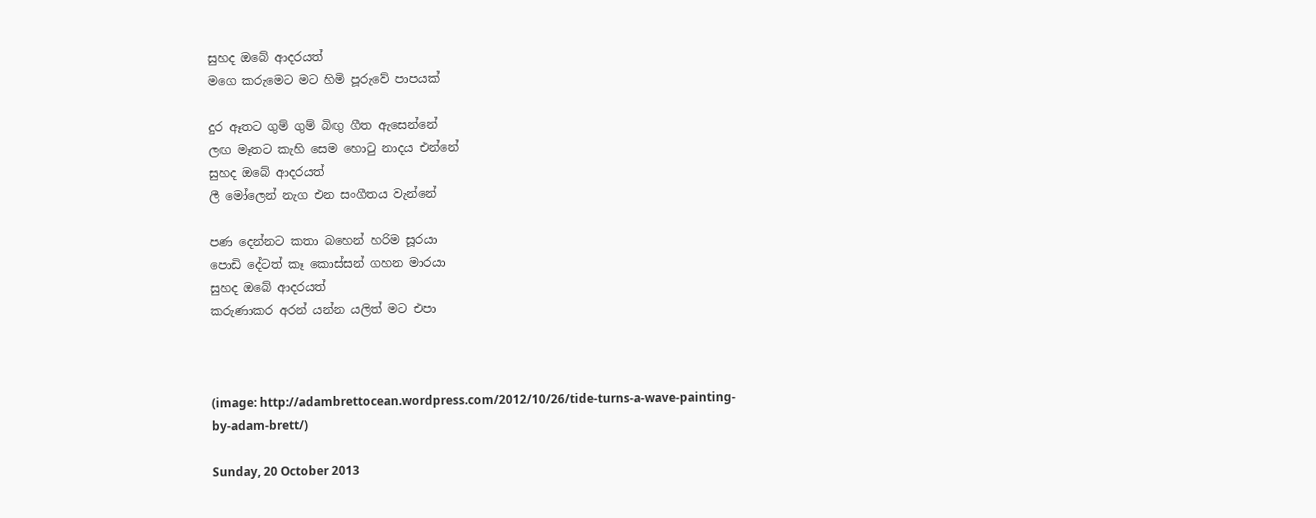සුහද ඔබේ ආදරයත්
මගෙ කරුමෙට මට හිමි පූරුවේ පාපයක්

දුර ඈතට ගුම් ගුම් බිඟු ගීත ඇසෙන්නේ
ලඟ මෑතට කැහි සෙම හොටු නාදය එන්නේ
සුහද ඔබේ ආදරයත්
ලී මෝලෙන් නැග එන සංගීතය වැන්නේ

පණ දෙන්නට කතා බහෙන් හරිම සූරයා
පොඩි දේටත් කෑ කොස්සන් ගහන මාරයා
සුහද ඔබේ ආදරයත්
කරුණාකර අරන් යන්න යලිත් මට එපා



(image: http://adambrettocean.wordpress.com/2012/10/26/tide-turns-a-wave-painting-by-adam-brett/)

Sunday, 20 October 2013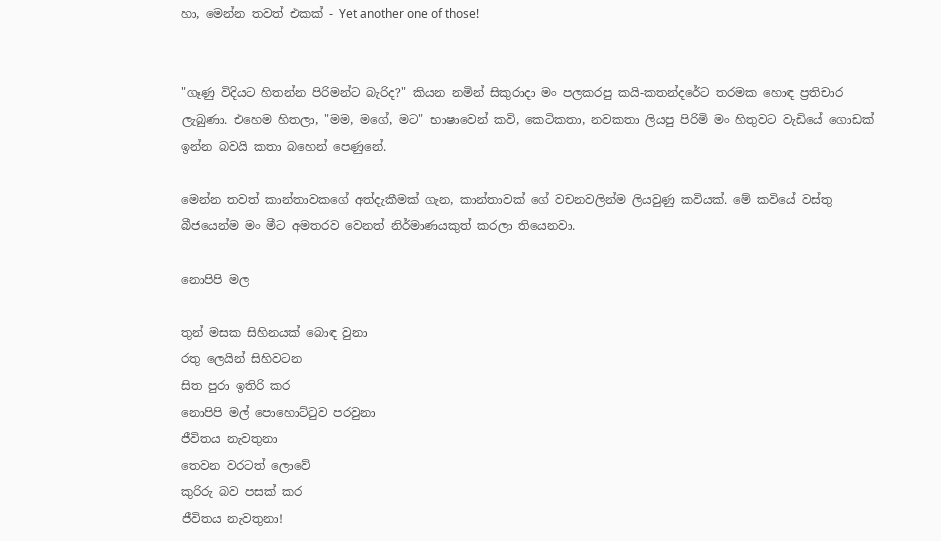හා, මෙන්න තවත් එකක් - Yet another one of those!


"ගෑණු විදියට හිතන්න පිරිමන්ට බැරිද?" කියන නමින් සිකුරාදා මං පලකරපු කයි-කතන්දරේට තරමක හොඳ ප්‍රතිචාර ලැබුණා. එහෙම හිතලා, "මම, මගේ, මට" භාෂාවෙන් කවි, කෙටිකතා, නවකතා ලියපු පිරිමි මං හිතුවට වැඩියේ ගොඩක් ඉන්න බවයි කතා බහෙන් පෙණුනේ.

මෙන්න තවත් කාන්තාවකගේ අත්දැකීමක් ගැන, කාන්තාවක් ගේ වචනවලින්ම ලියවුණු කවියක්. මේ කවියේ වස්තු බීජයෙන්ම මං මීට අමතරව වෙනත් නිර්මාණයකුත් කරලා තියෙනවා.

නොපිපි මල

තුන් මසක සිහිනයක් බොඳ වුනා
රතු ලෙයින් සිහිවටන
සිත පුරා ඉතිරි කර
නොපිපි මල් පොහොට්ටුව පරවුනා
ජීවිතය නැවතුනා
තෙවන වරටත් ලොවේ
කුරිරු බව පසක් කර
ජීවිතය නැවතුනා!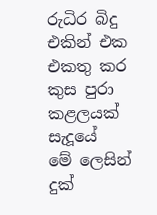රුධිර බිදු එකින් එක එකතු කර
කුස පුරා කළලයක් සැදූයේ
මේ ලෙසින් දුක්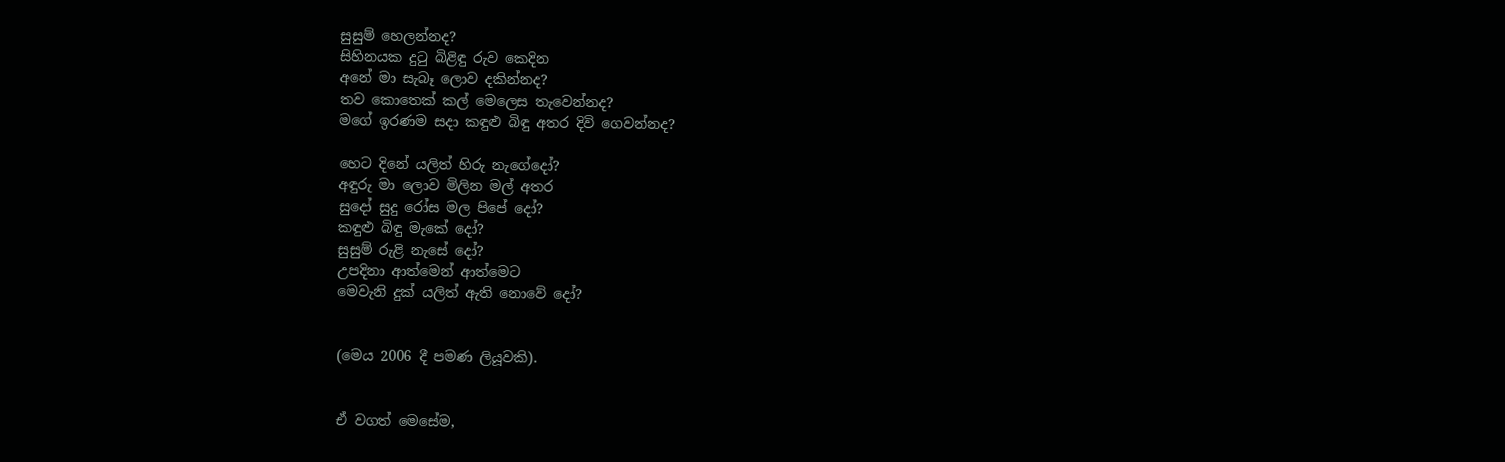සුසුම් හෙලන්නද?
සිහිනයක දුටු බිළිඳු රුව කෙදින
අනේ මා සැබෑ ලොව දකින්නද?
තව කොතෙක් කල් මෙලෙස තැවෙන්නද?
මගේ ඉරණම සදා කඳුළු බිඳු අතර දිවි ගෙවන්නද?

හෙට දිනේ යලිත් හිරු නැගේදෝ?
අඳුරු මා ලොව මිලින මල් අතර
සුදෝ සුදු රෝස මල පිපේ දෝ?
කඳුළු බිඳු මැකේ දෝ?
සුසුම් රුළි නැසේ දෝ?
උපදිනා ආත්මෙන් ආත්මෙට
මෙවැනි දුක් යලිත් ඇති නොවේ දෝ?


(මෙය 2006 දී පමණ ලියූවකි).


ඒ වගත් මෙසේම,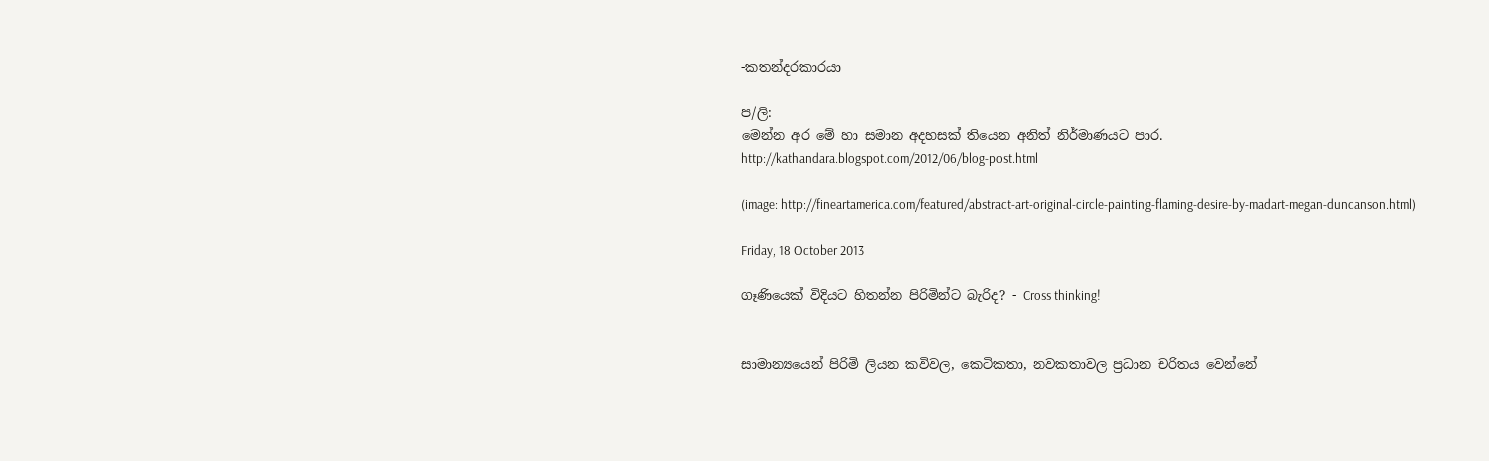-කතන්දරකාරයා

ප/ලි:
මෙන්න අර මේ හා සමාන අදහසක් තියෙන අනිත් නිර්මාණයට පාර.
http://kathandara.blogspot.com/2012/06/blog-post.html

(image: http://fineartamerica.com/featured/abstract-art-original-circle-painting-flaming-desire-by-madart-megan-duncanson.html)

Friday, 18 October 2013

ගෑණියෙක් විදියට හිතන්න පිරිමින්ට බැරිද? - Cross thinking!


සාමාන්‍යයෙන් පිරිමි ලියන කවිවල, කෙටිකතා, නවකතාවල ප්‍රධාන චරිතය වෙන්නේ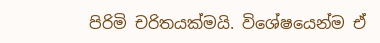පිරිමි චරිතයක්මයි. විශේෂයෙන්ම ඒ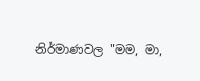නිර්මාණවල "මම, මා,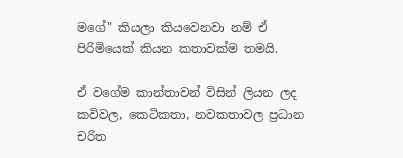මගේ" කියලා කියවෙනවා නම් ඒ පිරිමියෙක් කියන කතාවක්ම තමයි.

ඒ වගේම කාන්තාවන් විසින් ලියන ලද කවිවල, කෙටිකතා, නවකතාවල ප්‍රධාන චරිත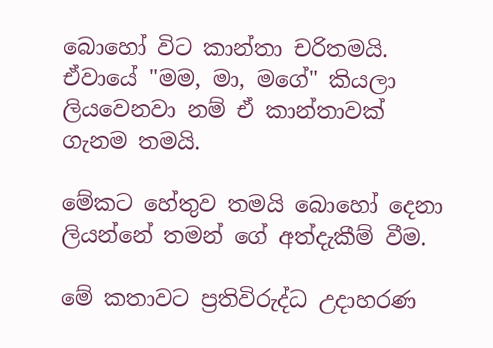බොහෝ විට කාන්තා චරිතමයි. ඒවායේ "මම, මා, මගේ" කියලා ලියවෙනවා නම් ඒ කාන්තාවක් ගැනම තමයි.

මේකට හේතුව තමයි බොහෝ දෙනා ලියන්නේ තමන් ගේ අත්දැකීම් වීම.

මේ කතාවට ප්‍රතිවිරුද්ධ උදාහරණ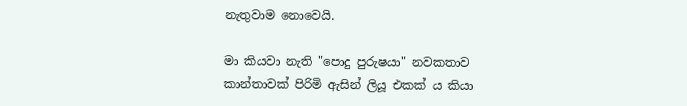නැතුවාම නොවෙයි.

මා කියවා නැති "පොදු පුරුෂයා" නවකතාව කාන්තාවක් පිරිමි ඇසින් ලියූ එකක් ය කියා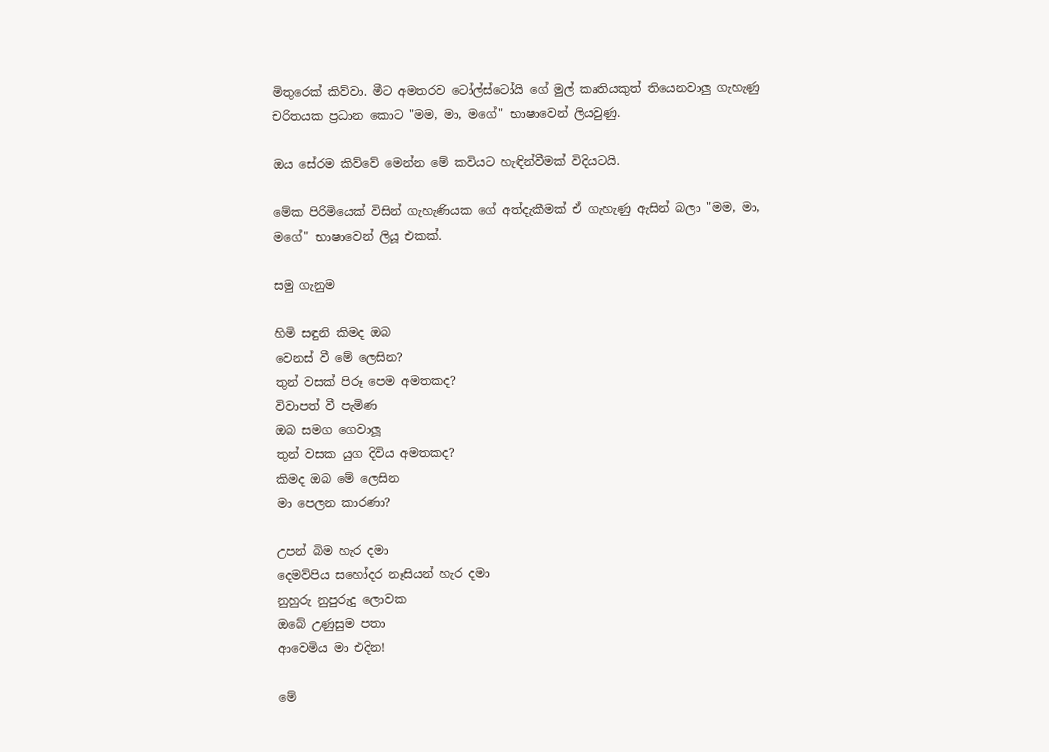මිතුරෙක් කිව්වා. මීට අමතරව ටෝල්ස්ටෝයි ගේ මුල් කෘතියකුත් තියෙනවාලු ගැහැණු චරිතයක ප්‍රධාන කොට "මම, මා, මගේ" භාෂාවෙන් ලියවුණු.

ඔය සේරම කිව්වේ මෙන්න මේ කවියට හැඳින්වීමක් විදියටයි.

මේක පිරිමියෙක් විසින් ගැහැණියක ගේ අත්දැකීමක් ඒ ගැහැණු ඇසින් බලා "මම, මා, මගේ" භාෂාවෙන් ලියූ එකක්.

සමු ගැනුම

හිමි සඳුනි කිමද ඔබ
වෙනස් වී මේ ලෙසින?
තුන් වසක් පිරූ පෙම අමතකද?
විවාපත් වී පැමිණ
ඔබ සමග ගෙවාලූ
තුන් වසක යුග දිවිය අමතකද?
කිමද ඔබ මේ ලෙසින
මා පෙලන කාරණා?

උපන් බිම හැර දමා
දෙමව්පිය සහෝදර නෑසියන් හැර දමා
නුහුරු නුපුරුදු ලොවක
ඔබේ උණුසුම පතා
ආවෙමිය මා එදින!

මේ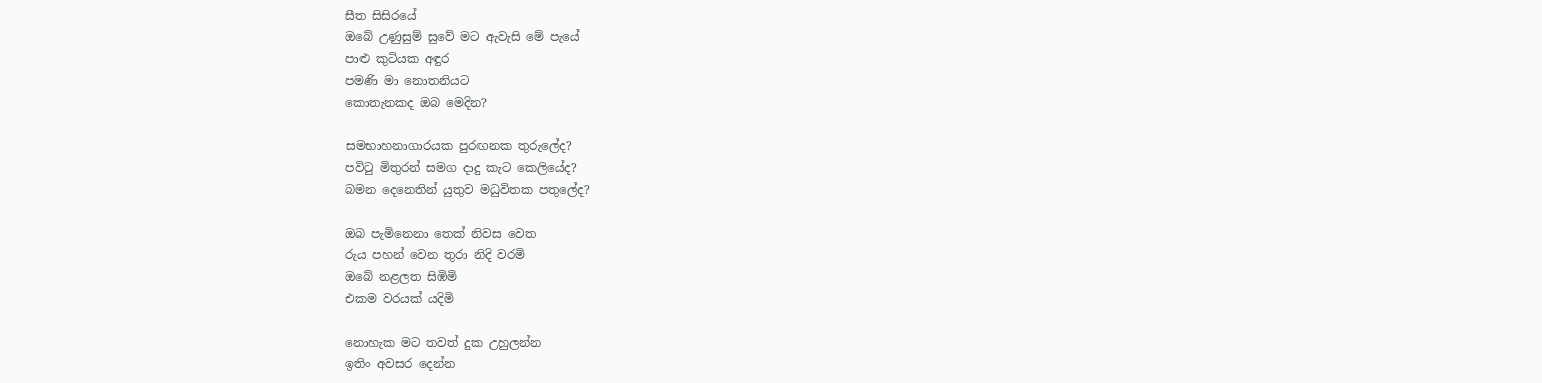සීත සිසිරයේ
ඔබේ උණුසුම් සුවේ මට ඇවැසි මේ පැයේ
පාළු කුටියක අඳුර
පමණි මා නොතනියට
කොතැනකද ඔබ මෙදින?

සමභාහනාගාරයක පුරඟනක තුරුලේද?
පවිටු මිතුරන් සමග දාදු කැට කෙලියේද?
බමන දෙනෙතින් යුතුව මධුවිතක පතුලේද?

ඔබ පැමිනෙනා තෙක් නිවස වෙත
රුය පහන් වෙන තුරා නිදි වරමි
ඔබේ නළලත සිඹිමි
එකම වරයක් යදිමි

නොහැක මට තවත් දුක උහුලන්න
ඉතිං අවසර දෙන්න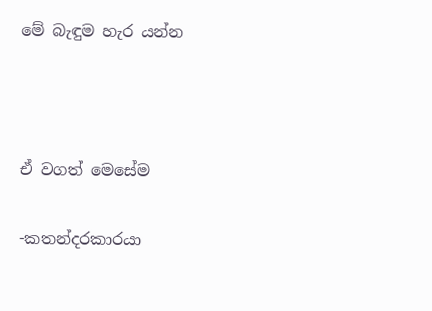මේ බැඳුම හැර යන්න



ඒ වගත් මෙසේම

-කතන්දරකාරයා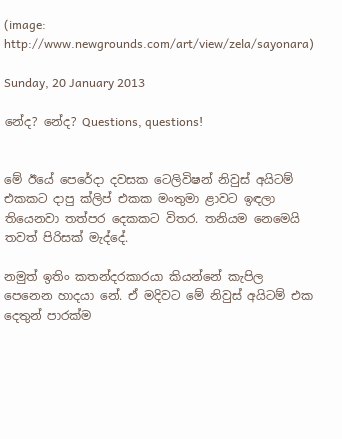(image: http://www.newgrounds.com/art/view/zela/sayonara)

Sunday, 20 January 2013

නේද? නේද? Questions, questions!


මේ ඊයේ පෙරේදා දවසක ටෙලිවිෂන් නිවුස් අයිටම් එකකට දාපු ක්ලිප් එකක මංතුමා ළාවට ඉඳලා තියෙනවා තත්පර දෙකකට විතර. තනියම නෙමෙයි තවත් පිරිසක් මැද්දේ.

නමුත් ඉතිං කතන්දරකාරයා කියන්නේ කැපිල පෙනෙන හාදයා නේ. ඒ මදිවට මේ නිවුස් අයිටම් එක දෙතුන් පාරක්ම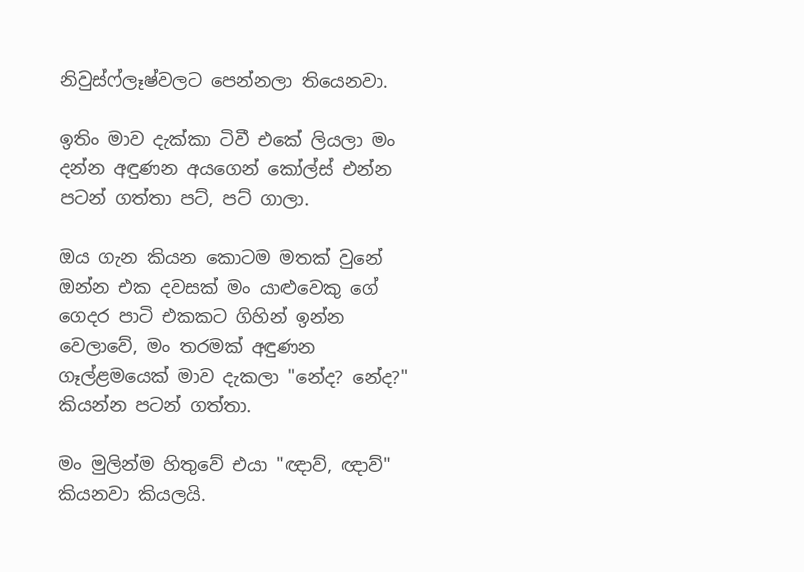නිවුස්ෆ්ලෑෂ්වලට පෙන්නලා තියෙනවා.

ඉතිං මාව දැක්කා ටිවී එකේ ලියලා මං දන්න අඳුණන අයගෙන් කෝල්ස් එන්න පටන් ගත්තා පට්, පට් ගාලා.

ඔය ගැන කියන කොටම මතක් වුනේ ඔන්න එක දවසක් මං යාළුවෙකු ගේ ගෙදර පාටි එකකට ගිහින් ඉන්න වෙලාවේ, මං තරමක් අඳුණන ගෑල්ළමයෙක් මාව දැකලා "නේද? නේද?" කියන්න පටන් ගත්තා.

මං මුලින්ම හිතුවේ එයා "ඥාව්, ඥාව්" කියනවා කියලයි.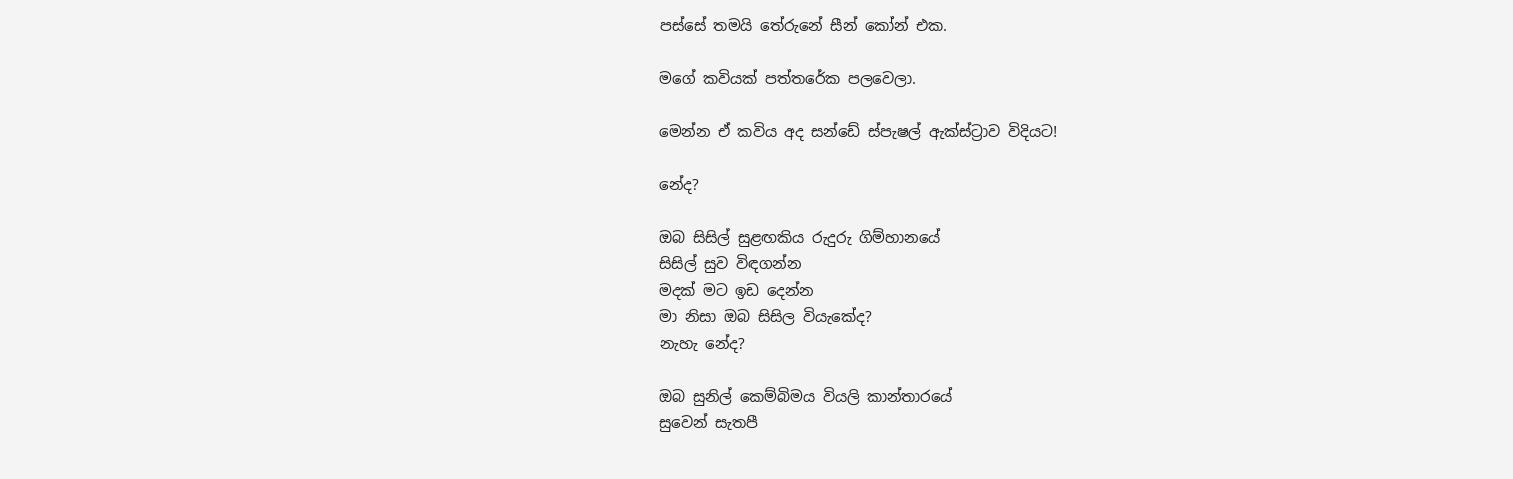පස්සේ තමයි තේරුනේ සීන් කෝන් එක.

මගේ කවියක් පත්තරේක පලවෙලා.

මෙන්න ඒ කවිය අද සන්ඩේ ස්පැෂල් ඇක්ස්ට්‍රාව විදියට!

නේද?

ඔබ සිසිල් සුළඟකිය රුදුරු ගිම්හානයේ
සිසිල් සුව විඳගන්න
මදක් මට ඉඩ දෙන්න
මා නිසා ඔබ සිසිල වියැකේද?
නැහැ නේද?

ඔබ සුනිල් කෙම්බිමය වියලි කාන්තාරයේ
සුවෙන් සැතපී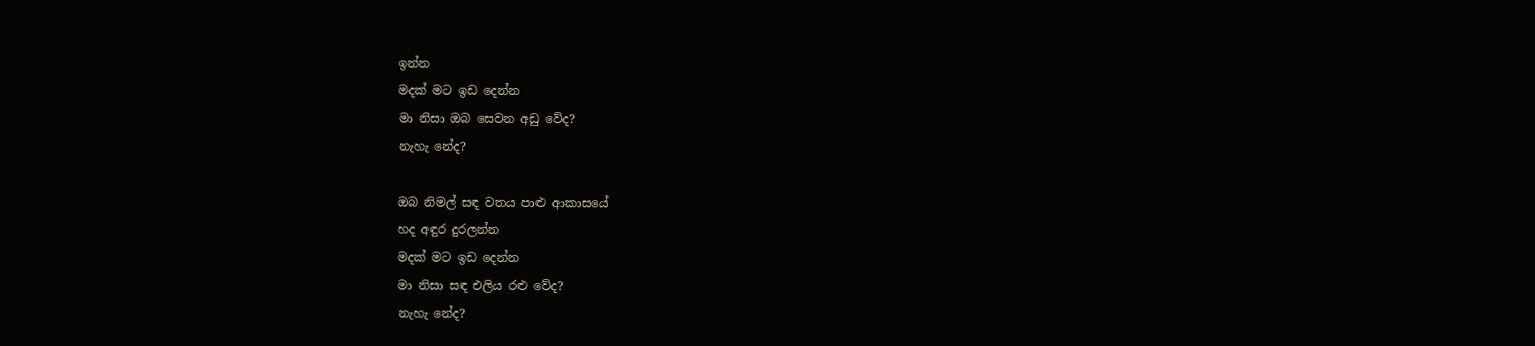ඉන්න
මදක් මට ඉඩ දෙන්න
මා නිසා ඔබ සෙවන අඩු වේද?
නැහැ නේද?

ඔබ නිමල් සඳ වතය පාළු ආකාසයේ
හද අඳුර දුරලන්න
මදක් මට ඉඩ දෙන්න
මා නිසා සඳ එලිය රළු වේද?
නැහැ නේද?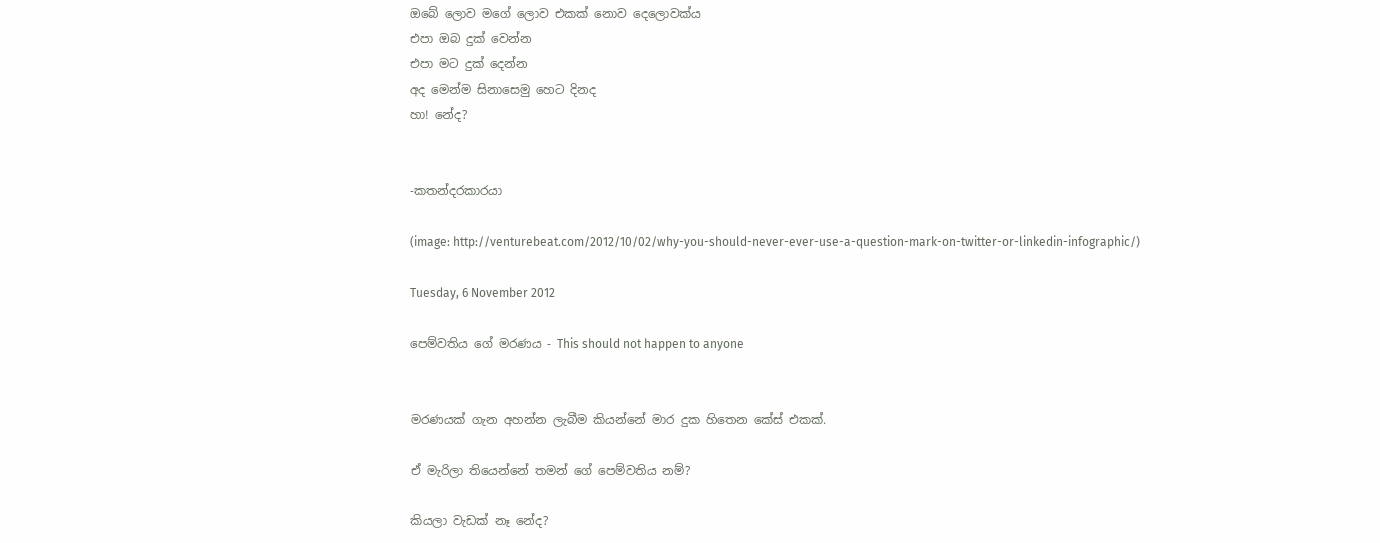ඔබේ ලොව මගේ ලොව එකක් නොව දෙලොවක්ය
එපා ඔබ දුක් වෙන්න
එපා මට දුක් දෙන්න
අද මෙන්ම සිනාසෙමු හෙට දිනද
හා! නේද?


-කතන්දරකාරයා

(image: http://venturebeat.com/2012/10/02/why-you-should-never-ever-use-a-question-mark-on-twitter-or-linkedin-infographic/)

Tuesday, 6 November 2012

පෙම්වතිය ගේ මරණය - This should not happen to anyone


මරණයක් ගැන අහන්න ලැබීම කියන්නේ මාර දුක හිතෙන කේස් එකක්.

ඒ මැරිලා තියෙන්නේ තමන් ගේ පෙම්වතිය නම්?

කියලා වැඩක් නෑ නේද?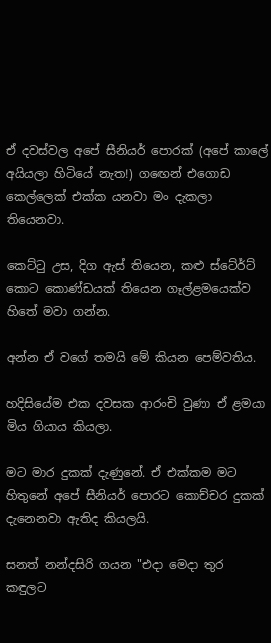ඒ දවස්වල අපේ සීනියර් පොරක් (අපේ කාලේ අයියලා හිටියේ නැත!) ගඟෙන් එගොඩ කෙල්ලෙක් එක්ක යනවා මං දැකලා තියෙනවා.

කෙට්ටු උස, දිග ඇස් තියෙන, කළු ස්ටේ‍ර්ට් කොට කොණ්ඩයක් තියෙන ගෑල්ළමයෙක්ව හිතේ මවා ගන්න.

අන්න ඒ වගේ තමයි මේ කියන පෙම්වතිය.

හදිසියේම එක දවසක ආරංචි වුණා ඒ ළමයා මිය ගියාය කියලා.

මට මාර දුකක් දැණුනේ. ඒ එක්කම මට හිතුනේ අපේ සීනියර් පොරට කොච්චර දුකක් දැනෙනවා ඇතිද කියලයි.

සනත් නන්දසිරි ගයන "එදා මෙදා තුර කඳුලට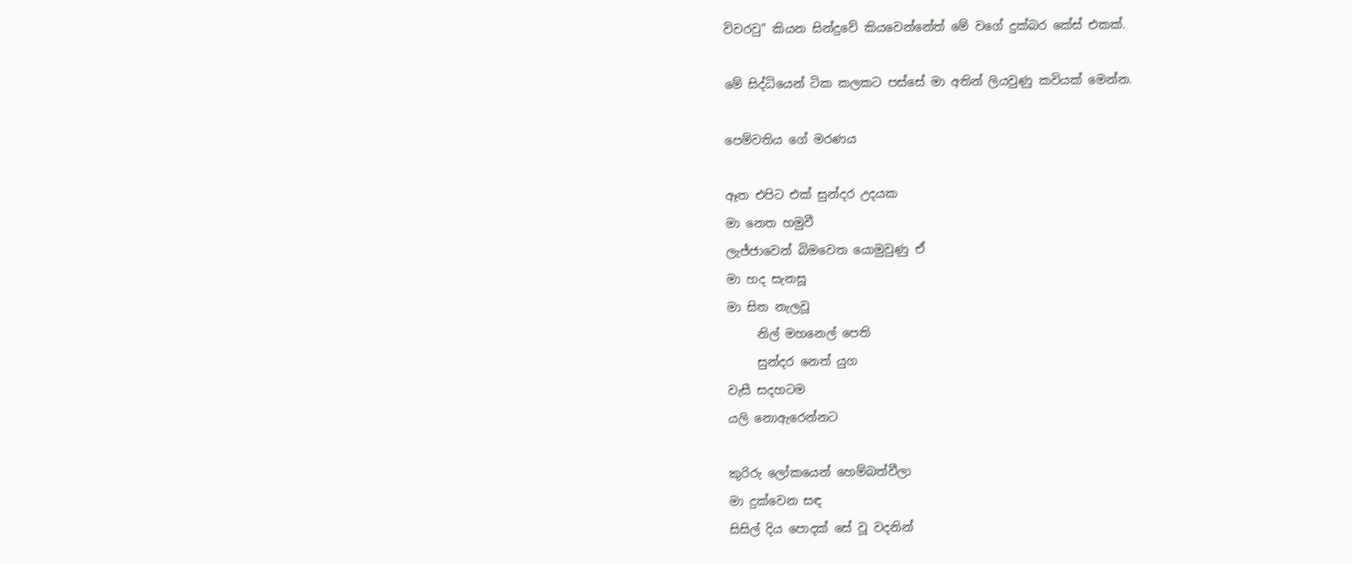විවරවු" කියන සින්දුවේ කියවෙන්නේත් මේ වගේ දුක්බර කේස් එකක්.

මේ සිද්ධියෙන් ටික කලකට පස්සේ මා අතින් ලියවුණු කවියක් මෙන්න.

පෙම්වතිය ගේ මරණය

ඈත එපිට එක් සුන්දර උදයක
මා නෙත හමුවී
ලැජ්ජාවෙන් බිමවෙත යොමුවුණු ඒ
මා හද සැනසූ
මා සිත නැලවූ
     නිල් මහනෙල් පෙති
     සුන්දර නෙත් යුග
වැසී සදහටම
යලි නොඇරෙන්නට

කුරිරු ලෝකයෙන් හෙම්බත්වීලා
මා දුක්වෙන සඳ
සිසිල් දිය පොදක් සේ වූ වදනින්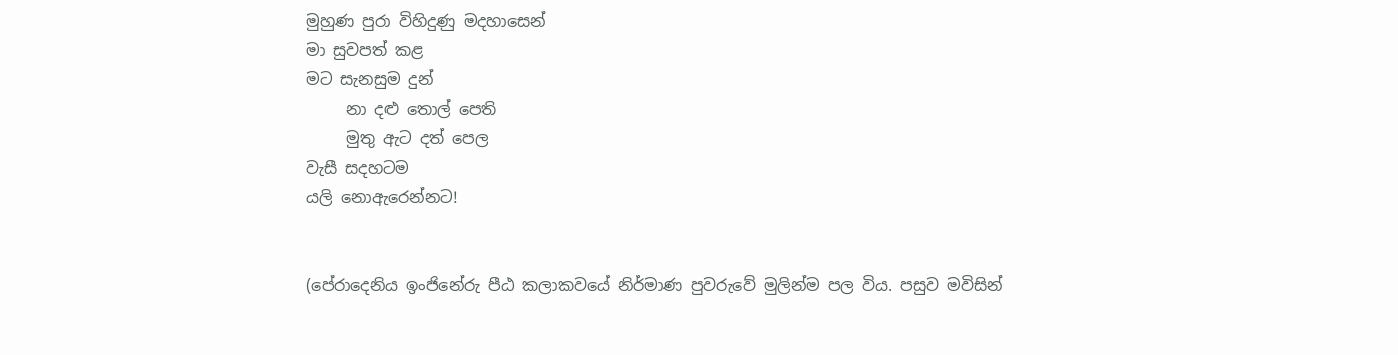මුහුණ පුරා විහිදුණු මදහාසෙන්
මා සුවපත් කළ
මට සැනසුම දුන්
     නා දළු තොල් පෙති
     මුතු ඇට දත් පෙල
වැසී සදහටම
යලි නොඇරෙන්නට!


(පේරාදෙනිය ඉංජිනේරු පීඨ කලාකවයේ නිර්මාණ පුවරුවේ මුලින්ම පල විය. පසුව මවිසින්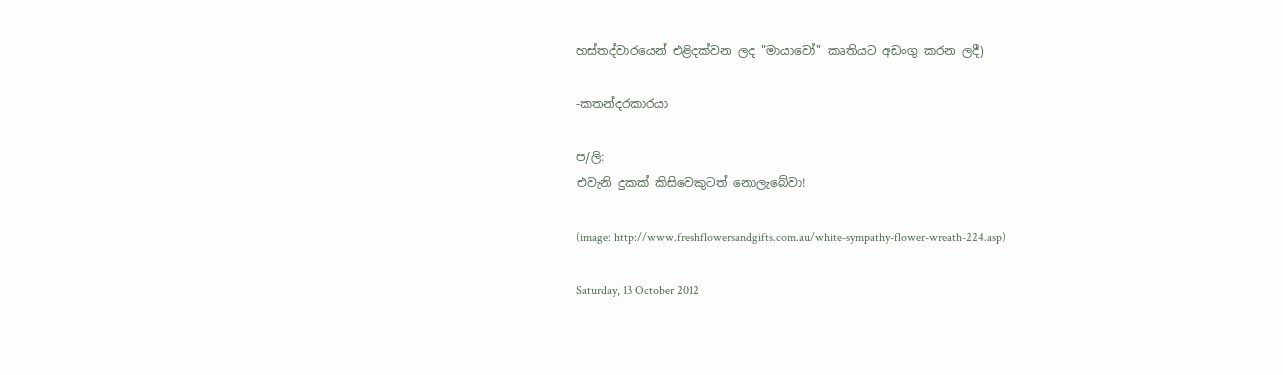හස්තද්වාරයෙන් එළිදක්වන ලද "මායාවෝ" කෘතියට අඩංගු කරන ලදී)

-කතන්දරකාරයා

ප/ලි:
එවැනි දුකක් කිසිවෙකුටත් නොලැබේවා!

(image: http://www.freshflowersandgifts.com.au/white-sympathy-flower-wreath-224.asp)

Saturday, 13 October 2012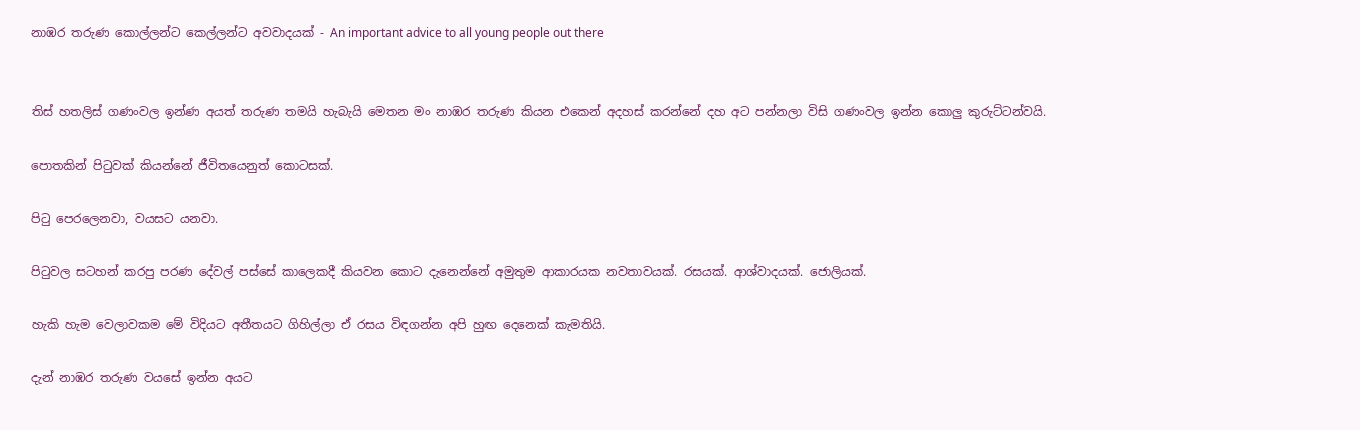නාඹර තරුණ කොල්ලන්ට කෙල්ලන්ට අවවාදයක් - An important advice to all young people out there


තිස් හතලිස් ගණංවල ඉන්ණ අයත් තරුණ තමයි හැබැයි මෙතන මං නාඹර තරුණ කියන එකෙන් අදහස් කරන්නේ දහ අට පන්නලා විසි ගණංවල ඉන්න කොලු කුරුට්ටන්වයි.

පොතකින් පිටුවක් කියන්නේ ජීවිතයෙනුත් කොටසක්.

පිටු පෙරලෙනවා, වයසට යනවා.

පිටුවල සටහන් කරපු පරණ දේවල් පස්සේ කාලෙකදී කියවන කොට දැනෙන්නේ අමුතුම ආකාරයක නවතාවයක්. රසයක්. ආශ්වාදයක්. ජොලියක්.

හැකි හැම වෙලාවකම මේ විදියට අතීතයට ගිහිල්ලා ඒ රසය විඳගන්න අපි හුඟ දෙනෙක් කැමතියි.

දැන් නාඹර තරුණ වයසේ ඉන්න අයට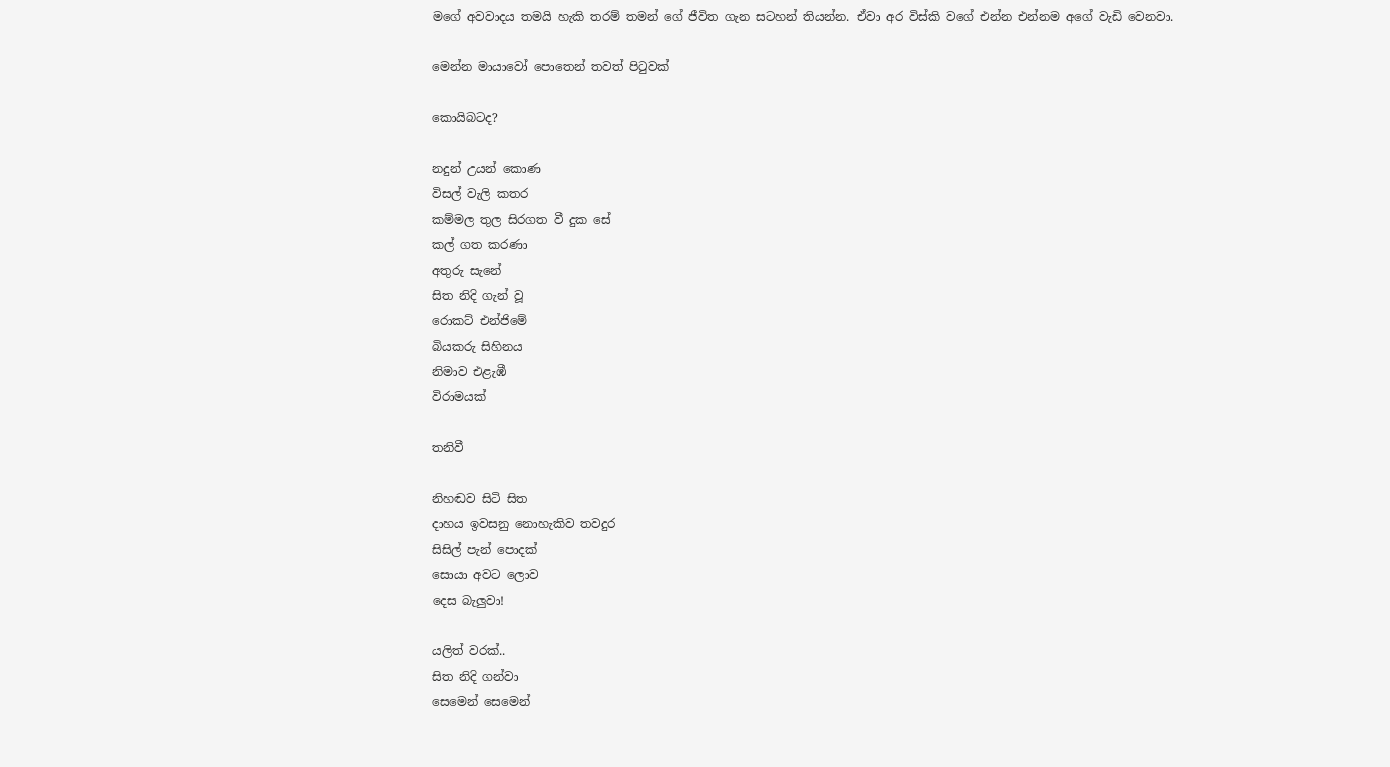මගේ අවවාදය තමයි හැකි තරම් තමන් ගේ ජීවිත ගැන සටහන් තියන්න. ඒවා අර විස්කි වගේ එන්න එන්නම අගේ වැඩි වෙනවා.

මෙන්න මායාවෝ පොතෙන් තවත් පිටුවක්

කොයිබටද?

නදුන් උයන් කොණ
විසල් වැලි කතර
කම්මල තුල සිරගත වී දුක සේ
කල් ගත කරණා
අතුරු සැනේ
සිත නිදි ගැන් වූ
රොකට් එන්ජිමේ
බියකරු සිහිනය
නිමාව එළැඹී
විරාමයක්

තනිවී

නිහඬව සිටි සිත
දාහය ඉවසනු නොහැකිව තවදුර
සිසිල් පැන් පොදක්
සොයා අවට ලොව
දෙස බැලුවා!

යලිත් වරක්..
සිත නිදි ගන්වා
සෙමෙන් සෙමෙන්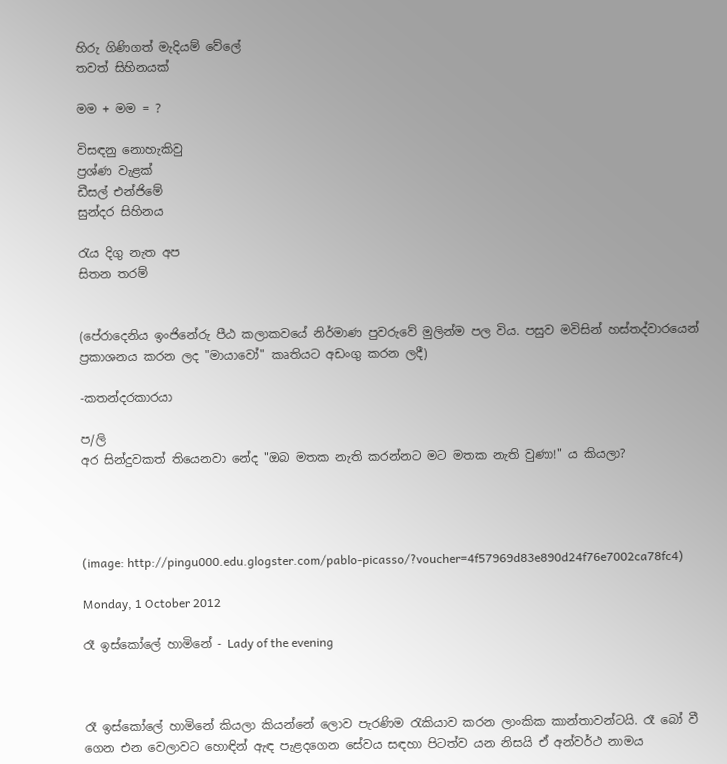හිරු ගිණිගත් මැදියම් වේලේ
තවත් සිහිනයක්

මම + මම = ?

විසඳනු නොහැකිවු
ප්‍රශ්ණ වැළක්
ඩීසල් එන්ජිමේ
සුන්දර සිහිනය

රැය දිගු නැත අප
සිතන තරම්


(පේරාදෙනිය ඉංජිනේරු පීඨ කලාකවයේ නිර්මාණ පුවරුවේ මුලින්ම පල විය. පසුව මවිසින් හස්තද්වාරයෙන් ප්‍රකාශනය කරන ලද "මායාවෝ" කෘතියට අඩංගු කරන ලදී)

-කතන්දරකාරයා

ප/ලි
අර සින්දුවකත් තියෙනවා නේද "ඔබ මතක නැති කරන්නට මට මතක නැති වුණා!" ය කියලා?




(image: http://pingu000.edu.glogster.com/pablo-picasso/?voucher=4f57969d83e890d24f76e7002ca78fc4)

Monday, 1 October 2012

රෑ ඉස්කෝලේ හාමිනේ - Lady of the evening



රෑ ඉස්කෝලේ හාමිනේ කියලා කියන්නේ ලොව පැරණිම රැකියාව කරන ලාංකික කාන්තාවන්ටයි. රෑ බෝ වී ගෙන එන වෙලාවට හොඳින් ඇඳ පැළදගෙන සේවය සඳහා පිටත්ව යන නිසයි ඒ අන්වර්ථ නාමය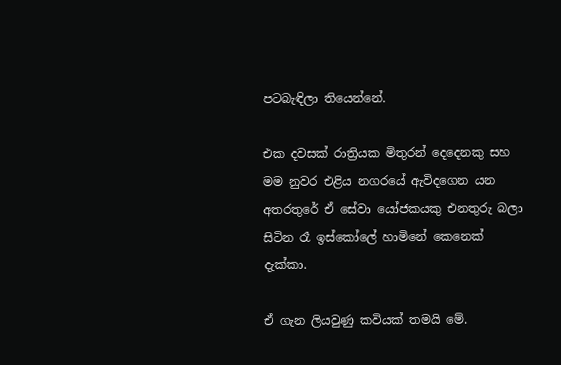පටබැඳිලා තියෙන්නේ.

එක දවසක් රාත්‍රියක මිතුරන් දෙදෙනකු සහ මම නුවර එළිය නගරයේ ඇවිදගෙන යන අතරතුරේ ඒ සේවා යෝජකයකු එනතුරු බලා සිටින රෑ ඉස්කෝලේ හාමිනේ කෙනෙක් දැක්කා.

ඒ ගැන ලියවුණු කවියක් තමයි මේ.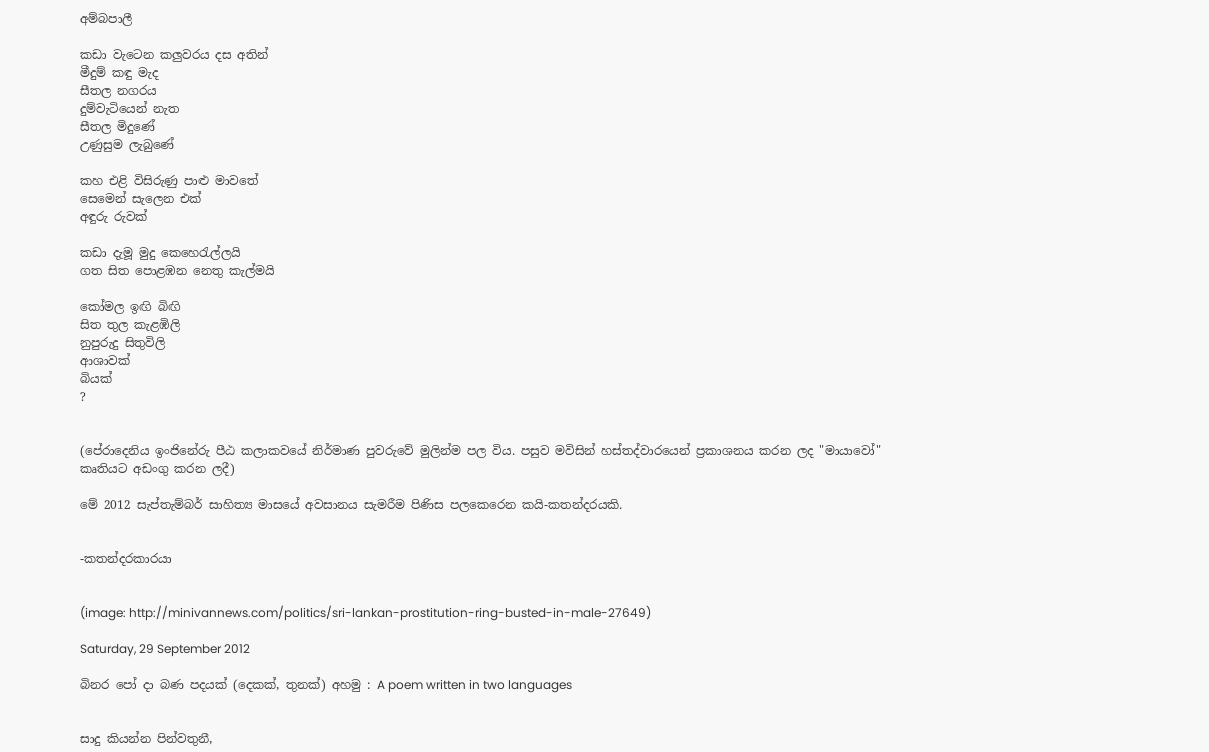අම්බපාලී

කඩා වැටෙන කලුවරය දස අතින්
මීදුම් කඳු මැද
සීතල නගරය
දුම්වැටියෙන් නැත
සීතල මිදුණේ
උණුසුම ලැබුණේ

කහ එළි විසිරුණු පාළු මාවතේ
සෙමෙන් සැලෙන එක්
අඳුරු රුවක්

කඩා දැමූ මුදු කෙහෙරැල්ලයි
ගත සිත පොළඹන නෙතු කැල්මයි

කෝමල ඉඟි බිඟි
සිත තුල කැළඹිලි
නුපුරුදු සිතුවිලි
ආශාවක්
බියක්
?


(පේරාදෙනිය ඉංජිනේරු පීඨ කලාකවයේ නිර්මාණ පුවරුවේ මුලින්ම පල විය. පසුව මවිසින් හස්තද්වාරයෙන් ප්‍රකාශනය කරන ලද "මායාවෝ" කෘතියට අඩංගු කරන ලදී)

මේ 2012 සැප්තැම්බර් සාහිත්‍ය මාසයේ අවසානය සැමරීම පිණිස පලකෙරෙන කයි-කතන්දරයකි.


-කතන්දරකාරයා


(image: http://minivannews.com/politics/sri-lankan-prostitution-ring-busted-in-male-27649)

Saturday, 29 September 2012

බිනර පෝ දා බණ පදයක් (දෙකක්, තුනක්) අහමු : A poem written in two languages


සාදු කියන්න පින්වතුනී,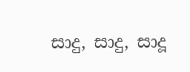සාදු, සාදු, සාදූ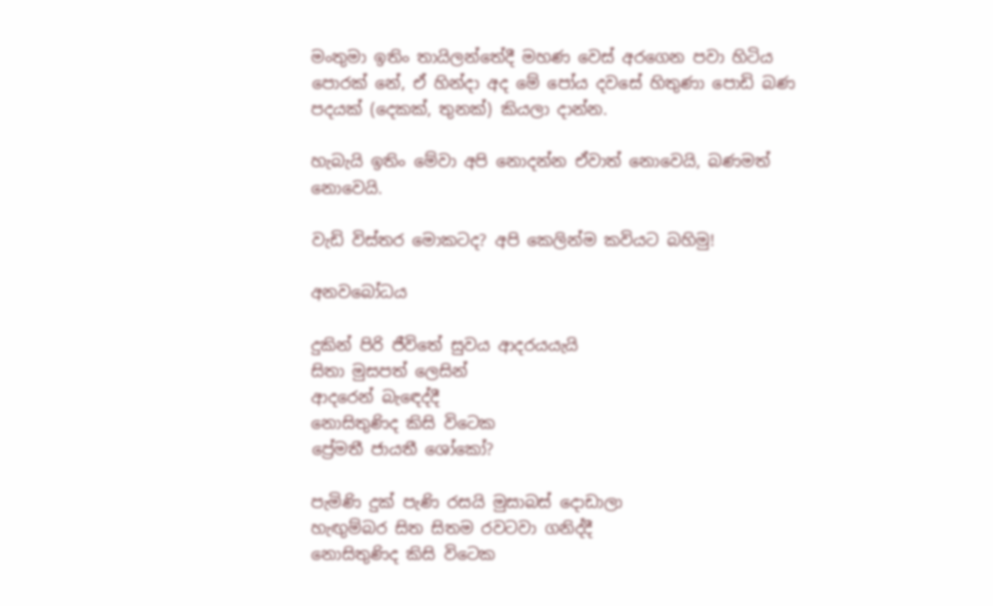මංතුමා ඉතිං තායිලන්තේදී මහණ වෙස් අරගෙන පවා හිටිය පොරක් නේ, ඒ හින්දා අද මේ පෝය දවසේ හිතුණා පොඩි බණ පදයක් (දෙකක්, තුනක්) කියලා දාන්න.

හැබැයි ඉතිං මේවා අපි නොදන්න ඒවාත් නොවෙයි, බණමත් නොවෙයි.

වැඩි විස්තර මොකටද? අපි කෙලින්ම කවියට බහිමු!

අනවබෝධය

දුකින් පිරි ජීවිතේ සුවය ආදරයයැයි
සිතා මුසපත් ලෙසින්
ආදරෙන් බැඳෙද්දී
නොසිතුණිද කිසි විටෙක
ප්‍රේමතී ජායතී ශෝකෝ?

පැමිණි දුක් පැණි රසයි මුසාබස් දොඩාලා
හැඟුම්බර සිත සිතම රවටවා ගනිද්දී
නොසිතුණිද කිසි විටෙක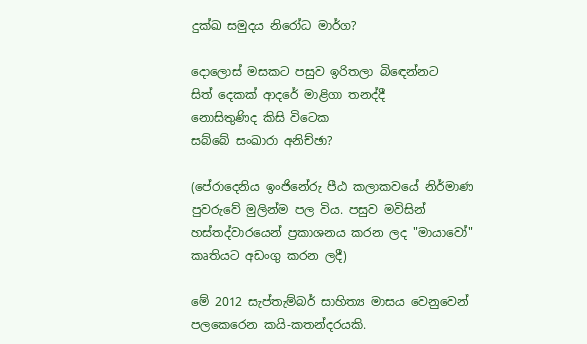දුක්ඛ සමුදය නිරෝධ මාර්ග?

දොලොස් මසකට පසුව ඉරිතලා බිඳෙන්නට
සිත් දෙකක් ආදරේ මාළිගා තනද්දී
නොසිතුණිද කිසි විටෙක
සබ්බේ සංඛාරා අනිච්ඡා?

(පේරාදෙනිය ඉංජිනේරු පීඨ කලාකවයේ නිර්මාණ පුවරුවේ මුලින්ම පල විය. පසුව මවිසින් හස්තද්වාරයෙන් ප්‍රකාශනය කරන ලද "මායාවෝ" කෘතියට අඩංගු කරන ලදී)

මේ 2012 සැප්තැම්බර් සාහිත්‍ය මාසය වෙනුවෙන් පලකෙරෙන කයි-කතන්දරයකි.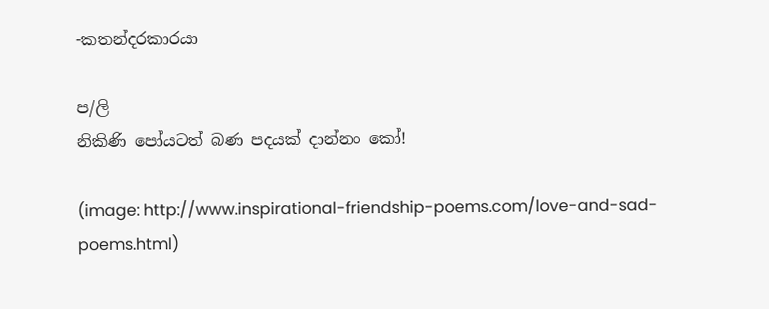-කතන්දරකාරයා

ප/ලි
නිකිණි පෝයටත් බණ පදයක් දාන්නං කෝ!

(image: http://www.inspirational-friendship-poems.com/love-and-sad-poems.html)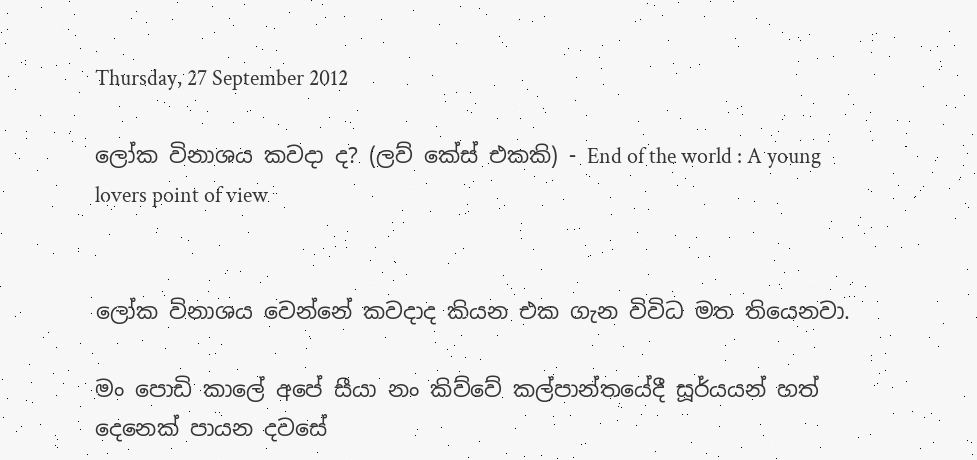Thursday, 27 September 2012

ලෝක විනාශය කවදා ද? (ලව් කේස් එකකි) - End of the world : A young lovers point of view


ලෝක විනාශය වෙන්නේ කවදාද කියන එක ගැන විවිධ මත තියෙනවා.

මං පොඩි කාලේ අපේ සීයා නං කිව්වේ කල්පාන්තයේදී සූර්යයන් හත් දෙනෙක් පායන දවසේ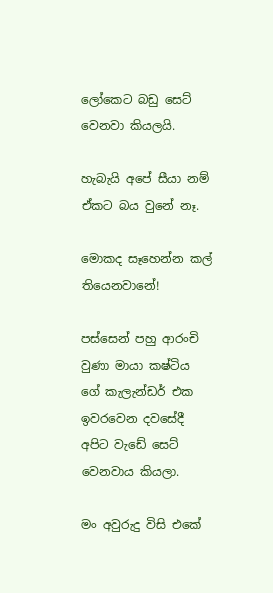ලෝකෙට බඩු සෙට් වෙනවා කියලයි.

හැබැයි අපේ සීයා නම් ඒකට බය වුනේ නෑ.

මොකද සෑහෙන්න කල් තියෙනවානේ!

පස්සෙන් පහු ආරංචි වුණා මායා කෂ්ටිය ගේ කැලැන්ඩර් එක ඉවරවෙන දවසේදී අපිට වැඩේ සෙට් වෙනවාය කියලා.

මං අවුරුදු විසි එකේ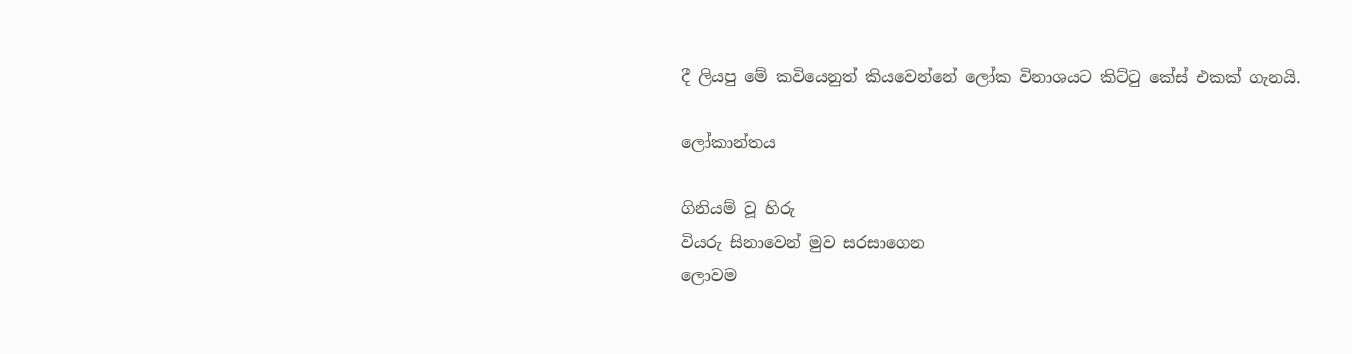දී ලියපු මේ කවියෙනුත් කියවෙන්නේ ලෝක විනාශයට කිට්ටු කේස් එකක් ගැනයි.

ලෝකාන්තය

ගිනියම් වූ හිරු
වියරු සිනාවෙන් මුව සරසාගෙන
ලොවම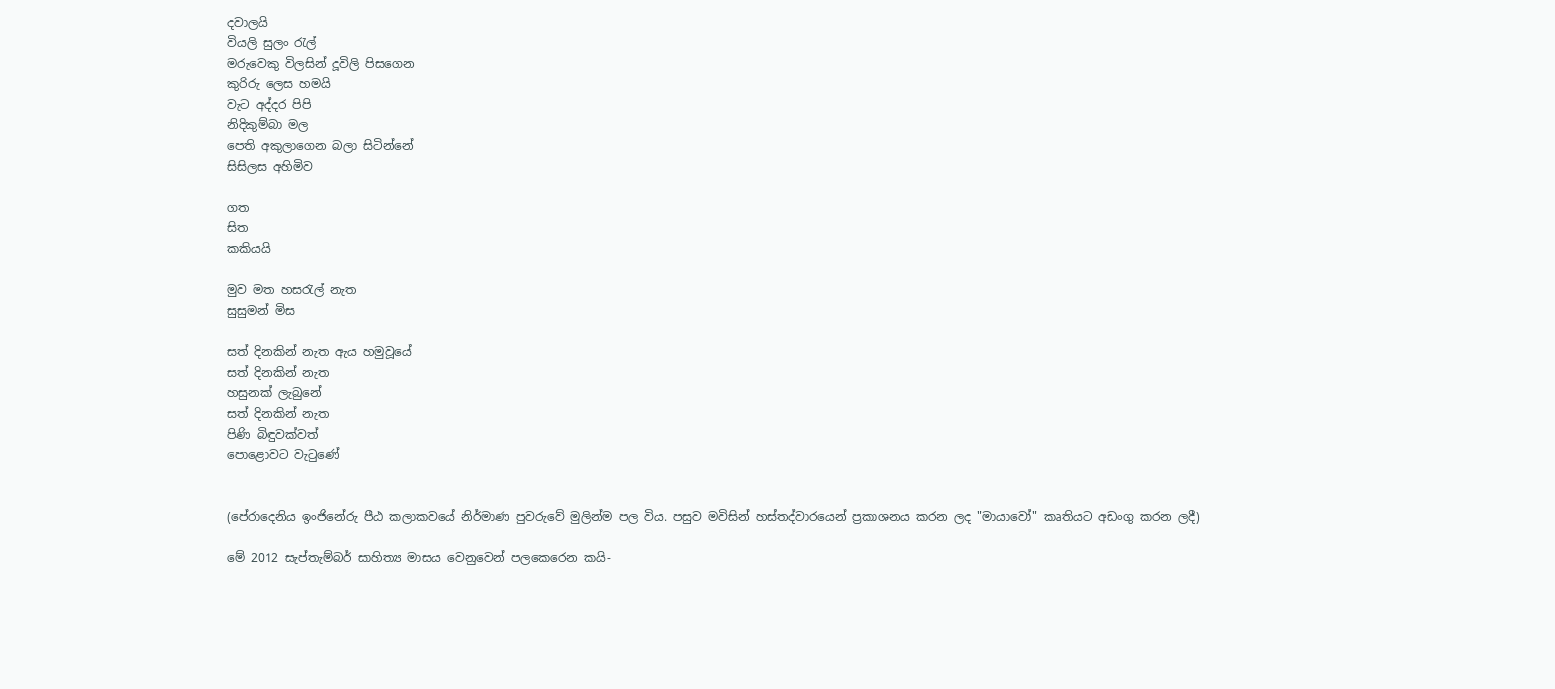දවාලයි
වියලි සුලං රැල්
මරුවෙකු විලසින් දූවිලි පිසගෙන
කුරිරු ලෙස හමයි
වැට අද්දර පිපි
නිදිකුම්බා මල
පෙති අකුලාගෙන බලා සිටින්නේ
සිසිලස අහිමිව

ගත
සිත
කකියයි

මුව මත හසරැල් නැත
සුසුමන් මිස

සත් දිනකින් නැත ඇය හමුවූයේ
සත් දිනකින් නැත
හසුනක් ලැබුනේ
සත් දිනකින් නැත
පිණි බිඳුවක්වත්
පොළොවට වැටුණේ


(පේරාදෙනිය ඉංජිනේරු පීඨ කලාකවයේ නිර්මාණ පුවරුවේ මුලින්ම පල විය. පසුව මවිසින් හස්තද්වාරයෙන් ප්‍රකාශනය කරන ලද "මායාවෝ" කෘතියට අඩංගු කරන ලදී)

මේ 2012 සැප්තැම්බර් සාහිත්‍ය මාසය වෙනුවෙන් පලකෙරෙන කයි-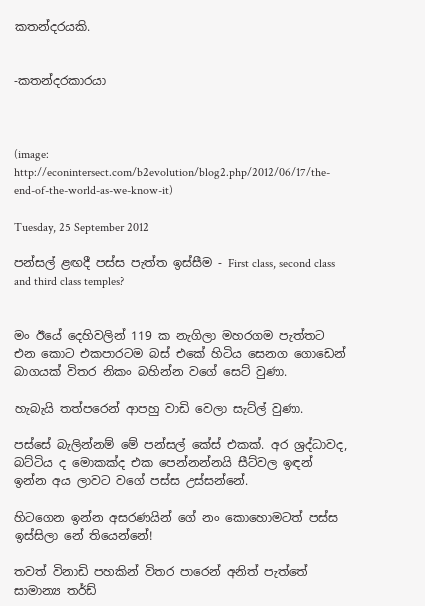කතන්දරයකි.


-කතන්දරකාරයා



(image: http://econintersect.com/b2evolution/blog2.php/2012/06/17/the-end-of-the-world-as-we-know-it)

Tuesday, 25 September 2012

පන්සල් ළඟදී පස්ස පැත්ත ඉස්සීම - First class, second class and third class temples?


මං ඊයේ දෙහිවලින් 119 ක නැගිලා මහරගම පැත්තට එන කොට එකපාරටම බස් එකේ හිටිය සෙනග ගොඩෙන් බාගයක් විතර නිකං බහින්න වගේ සෙට් වුණා.

හැබැයි තත්පරෙන් ආපහු වාඩි වෙලා සැට්ල් වුණා.

පස්සේ බැලින්නම් මේ පන්සල් කේස් එකක්. අර ශ්‍රද්ධාවද, බට්ටිය ද මොකක්ද එක පෙන්නන්නයි සීට්වල ඉඳන් ඉන්න අය ලාවට වගේ පස්ස උස්සන්නේ.

හිටගෙන ඉන්න අසරණයින් ගේ නං කොහොමටත් පස්ස ඉස්සිලා නේ තියෙන්නේ!

තවත් විනාඩි පහකින් විතර පාරෙන් අනිත් පැත්තේ සාමාන්‍ය තර්ඩ්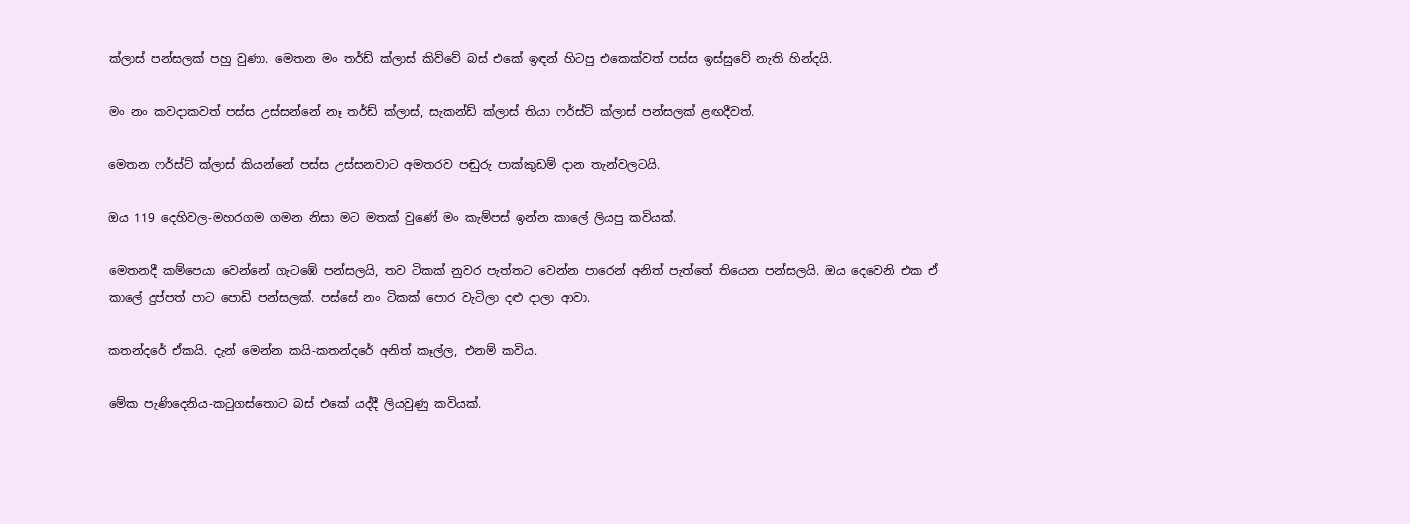ක්ලාස් පන්සලක් පහු වුණා. මෙතන මං තර්ඩ් ක්ලාස් කිව්වේ බස් එකේ ඉඳන් හිටපු එකෙක්වත් පස්ස ඉස්සුවේ නැති හින්දයි.

මං නං කවදාකවත් පස්ස උස්සන්නේ නෑ තර්ඩ් ක්ලාස්, සැකන්ඩ් ක්ලාස් තියා ෆර්ස්ට් ක්ලාස් පන්සලක් ළඟදීවත්.

මෙතන ෆර්ස්ට් ක්ලාස් කියන්නේ පස්ස උස්සනවාට අමතරව පඬුරු පාක්කුඩම් දාන තැන්වලටයි.

ඔය 119 දෙහිවල-මහරගම ගමන නිසා මට මතක් වුණේ මං කැම්පස් ඉන්න කාලේ ලියපු කවියක්.

මෙතනදී කම්පෙයා වෙන්නේ ගැටඹේ පන්සලයි, තව ටිකක් නුවර පැත්තට වෙන්න පාරෙන් අනිත් පැත්තේ තියෙන පන්සලයි. ඔය දෙවෙනි එක ඒ කාලේ දුප්පත් පාට පොඩි පන්සලක්. පස්සේ නං ටිකක් පොර වැටිලා දළු දාලා ආවා.

කතන්දරේ ඒකයි. දැන් මෙන්න කයි-කතන්දරේ අනිත් කෑල්ල, එනම් කවිය.

මේක පැණිදෙනිය-කටුගස්තොට බස් එකේ යද්දී ලියවුණු කවියක්.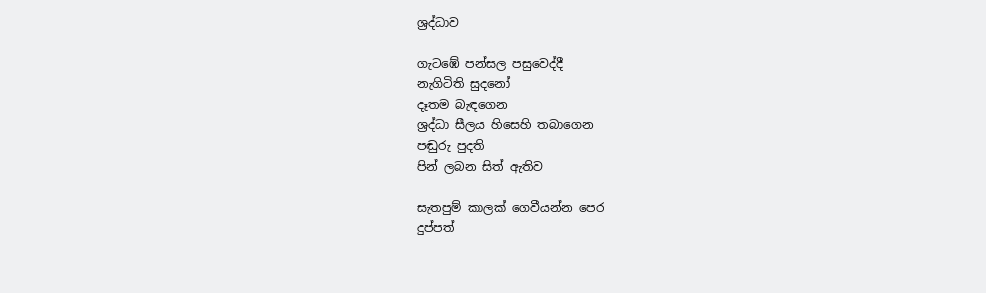ශ්‍රද්ධාව

ගැටඹේ පන්සල පසුවෙද්දී
නැගිටිති සුදනෝ
දෑතම බැඳගෙන
ශ්‍රද්ධා සීලය හිසෙහි තබාගෙන
පඬුරු පුදති
පින් ලබන සිත් ඇතිව

සැතපුම් කාලක් ගෙවීයන්න පෙර
දුප්පත්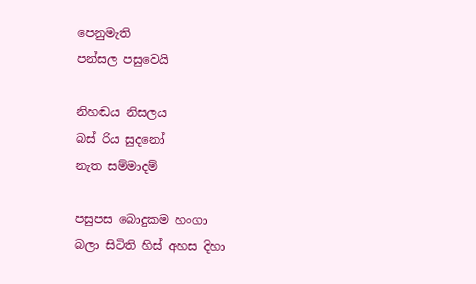පෙනුමැති
පන්සල පසුවෙයි

නිහඬය නිසලය
බස් රිය සුදනෝ
නැත සම්මාදම්

පසුපස බොදුකම හංගා
බලා සිටිති හිස් අහස දිහා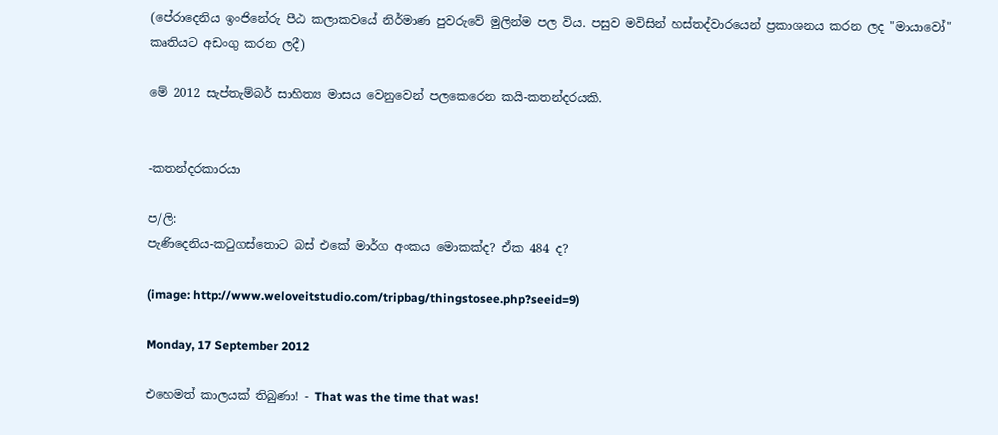(පේරාදෙනිය ඉංජිනේරු පීඨ කලාකවයේ නිර්මාණ පුවරුවේ මුලින්ම පල විය. පසුව මවිසින් හස්තද්වාරයෙන් ප්‍රකාශනය කරන ලද "මායාවෝ" කෘතියට අඩංගු කරන ලදී)

මේ 2012 සැප්තැම්බර් සාහිත්‍ය මාසය වෙනුවෙන් පලකෙරෙන කයි-කතන්දරයකි.


-කතන්දරකාරයා

ප/ලි:
පැණිදෙනිය-කටුගස්තොට බස් එකේ මාර්ග අංකය මොකක්ද? ඒක 484 ද?

(image: http://www.weloveitstudio.com/tripbag/thingstosee.php?seeid=9)

Monday, 17 September 2012

එහෙමත් කාලයක් තිබුණා! - That was the time that was!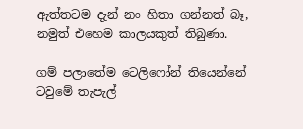ඇත්තටම දැන් නං හිතා ගන්නත් බෑ, නමුත් එහෙම කාලයකුත් තිබුණා.

ගම් පලාතේම ටෙලිෆෝන් තියෙන්නේ ටවුමේ තැපැල්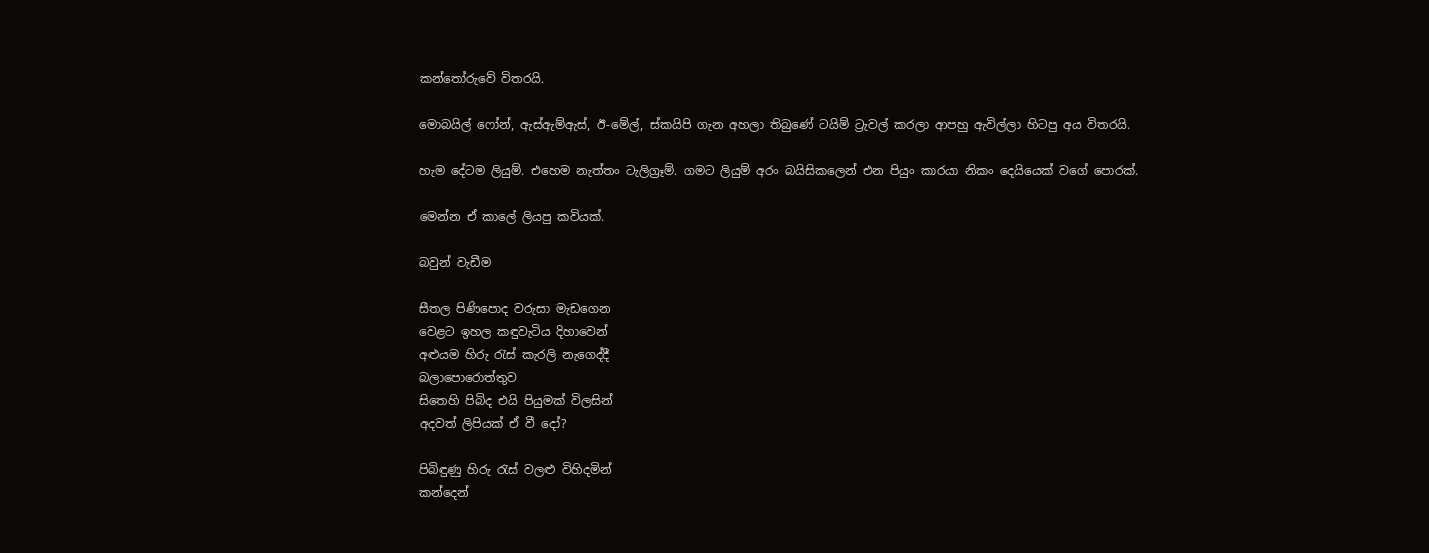කන්තෝරුවේ විතරයි.

මොබයිල් ෆෝන්, ඇස්ඇම්ඇස්, ඊ-මේල්, ස්කයිපි ගැන අහලා තිබුණේ ටයිම් ට්‍රැවල් කරලා ආපහු ඇවිල්ලා හිටපු අය විතරයි.

හැම දේටම ලියුම්. එහෙම නැත්තං ටැලිග්‍රෑම්. ගමට ලියුම් අරං බයිසිකලෙන් එන පියුං කාරයා නිකං දෙයියෙක් වගේ පොරක්.

මෙන්න ඒ කාලේ ලියපු කවියක්.

බවුන් වැඩීම

සීතල පිණිපොද වරුසා මැඩගෙන
වෙළට ඉහල කඳුවැටිය දිහාවෙන්
අළුයම හිරු රැස් කැරලි නැගෙද්දී
බලාපොරොත්තුව
සිතෙහි පිබිද එයි පියුමක් විලසින්
අදවත් ලිපියක් ඒ වී දෝ?

පිබිඳුණු හිරු රැස් වලළු විහිදමින්
කන්දෙන්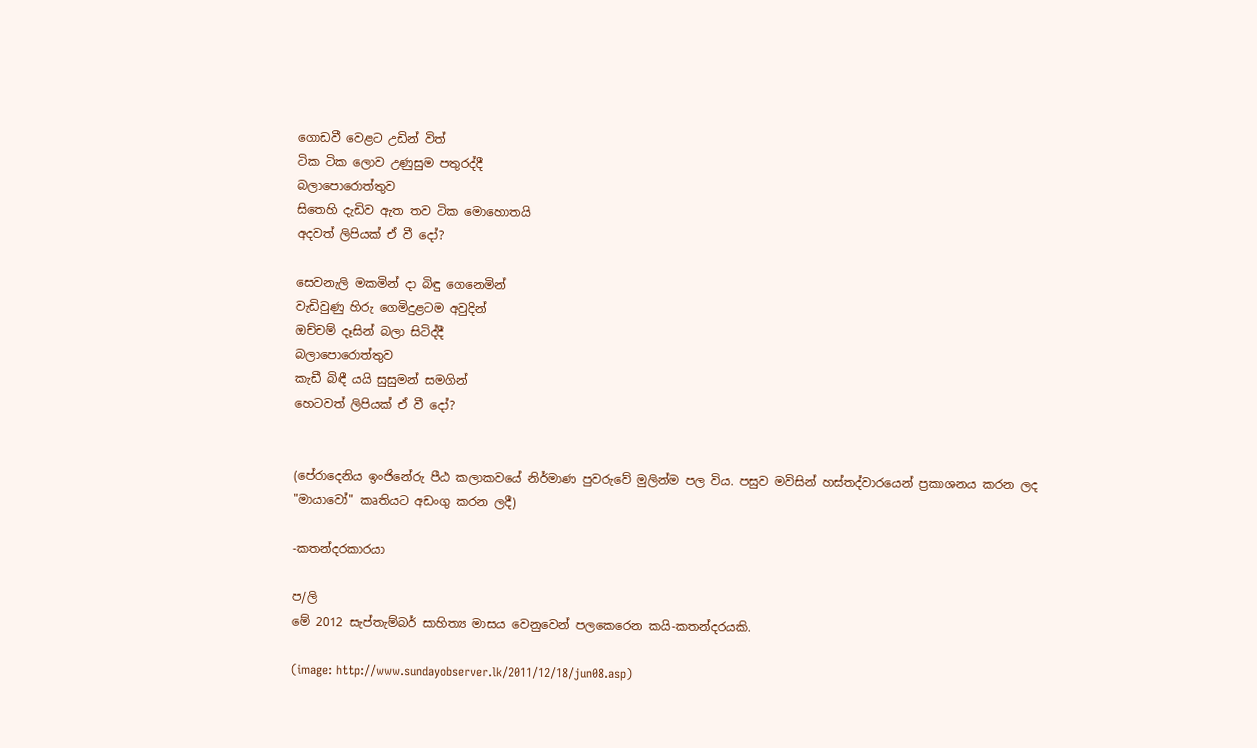ගොඩවී වෙළට උඩින් විත්
ටික ටික ලොව උණුසුම පතුරද්දී
බලාපොරොත්තුව
සිතෙහි දැඩිව ඇත තව ටික මොහොතයි
අදවත් ලිපියක් ඒ වී දෝ?

සෙවනැලි මකමින් දා බිඳු ගෙනෙමින්
වැඩිවුණු හිරු ගෙමිදුළටම අවුදින්
ඔච්චම් දෑසින් බලා සිටිද්දී
බලාපොරොත්තුව
කැඩී බිඳී යයි සුසුමන් සමගින්
හෙටවත් ලිපියක් ඒ වී දෝ?


(පේරාදෙනිය ඉංජිනේරු පීඨ කලාකවයේ නිර්මාණ පුවරුවේ මුලින්ම පල විය. පසුව මවිසින් හස්තද්වාරයෙන් ප්‍රකාශනය කරන ලද "මායාවෝ" කෘතියට අඩංගු කරන ලදී)

-කතන්දරකාරයා

ප/ලි
මේ 2012 සැප්තැම්බර් සාහිත්‍ය මාසය වෙනුවෙන් පලකෙරෙන කයි-කතන්දරයකි.

(image: http://www.sundayobserver.lk/2011/12/18/jun08.asp)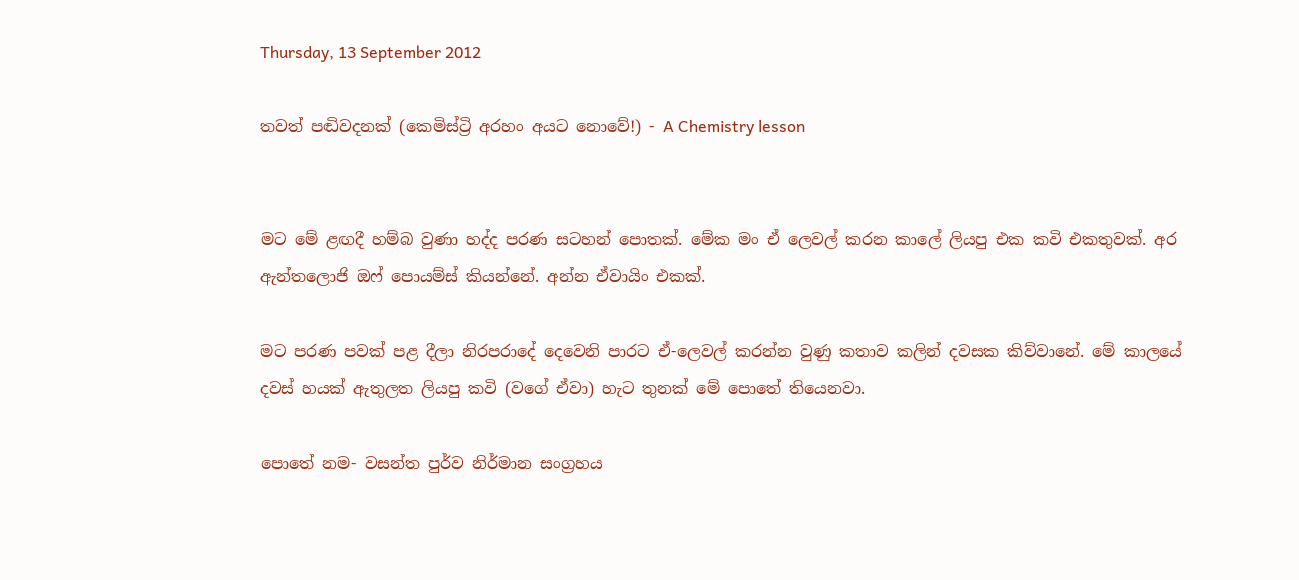Thursday, 13 September 2012

තවත් පඬිවදනක් (කෙමිස්ට්‍රි අරහං අයට නොවේ!) - A Chemistry lesson


මට මේ ළඟදී හම්බ වුණා හද්ද පරණ සටහන් පොතක්. මේක මං ඒ ලෙවල් කරන කාලේ ලියපු එක කවි එකතුවක්. අර ඇන්තලොජි ඔෆ් පොයම්ස් කියන්නේ. අන්න ඒවායිං එකක්.

මට පරණ පවක් පළ දීලා නිරපරාදේ දෙවෙනි පාරට ඒ-ලෙවල් කරන්න වුණු කතාව කලින් දවසක කිව්වානේ. මේ කාලයේ දවස් හයක් ඇතුලත ලියපු කවි (වගේ ඒවා) හැට තුනක් මේ පොතේ තියෙනවා.

පොතේ නම- වසන්ත පුර්ව නිර්මාන සංග්‍රහය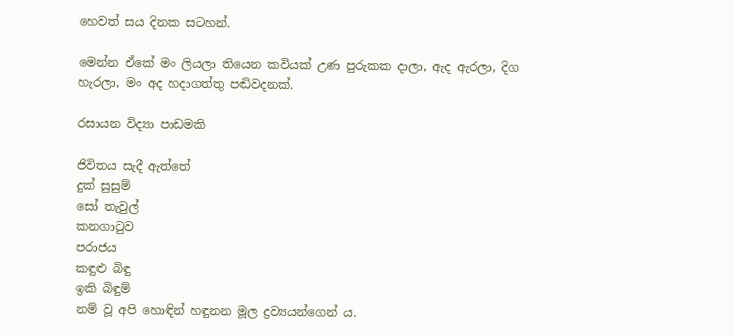හෙවත් සය දිනක සටහන්.

මෙන්න ඒකේ මං ලියලා තියෙන කවියක් උණ පුරුකක දාලා, ඇද ඇරලා, දිග හැරලා, මං අද හදාගත්තු පඬිවදනක්.

රසායන විද්‍යා පාඩමකි

ජිවිතය සැදී ඇත්තේ
දුක් සුසුම්
සෝ තැවුල්
කනගාටුව
පරාජය
කඳුළු බිඳු
ඉකි බිඳුම්
නම් වූ අපි හොඳින් හඳුනන මූල ද්‍රව්‍යයන්ගෙන් ය.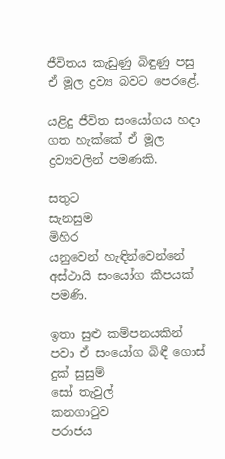ජීවිතය කැඩුණු බිඳුණු පසු ඒ මූල ද්‍රව්‍ය බවට පෙරළේ.

යළිදු ජීවිත සංයෝගය හදා ගත හැක්කේ ඒ මූල ද්‍රව්‍යවලින් පමණකි.

සතුට
සැනසුම
මිහිර
යනුවෙන් හැඳින්වෙන්නේ අස්ථායි සංයෝග කීපයක් පමණි.

ඉතා සුළු කම්පනයකින් පවා ඒ සංයෝග බිඳී ගොස්
දුක් සුසුම්
සෝ තැවුල්
කනගාටුව
පරාජය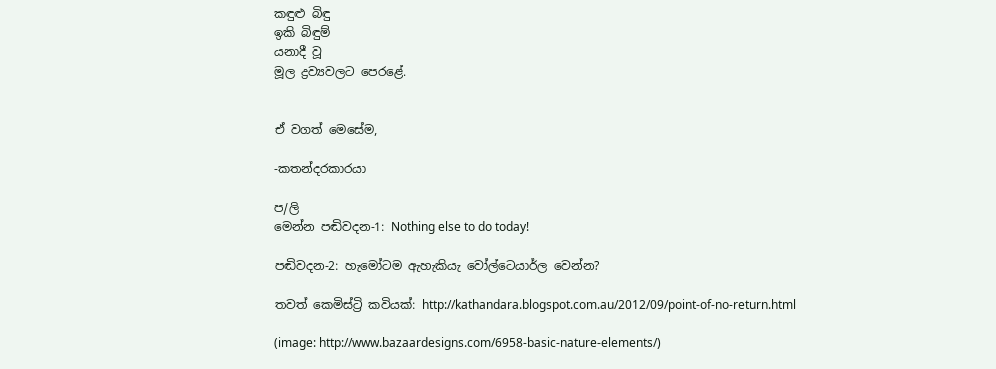කඳුළු බිඳු
ඉකි බිඳුම්
යනාදී වූ
මූල ද්‍රව්‍යවලට පෙරළේ.


ඒ වගත් මෙසේම,

-කතන්දරකාරයා

ප/ලි
මෙන්න පඬිවදන-1: Nothing else to do today!

පඬිවදන-2: හැමෝටම ඇහැකියැ වෝල්ටෙයාර්ල වෙන්න?

තවත් කෙමිස්ට්‍රි කවියක්: http://kathandara.blogspot.com.au/2012/09/point-of-no-return.html

(image: http://www.bazaardesigns.com/6958-basic-nature-elements/)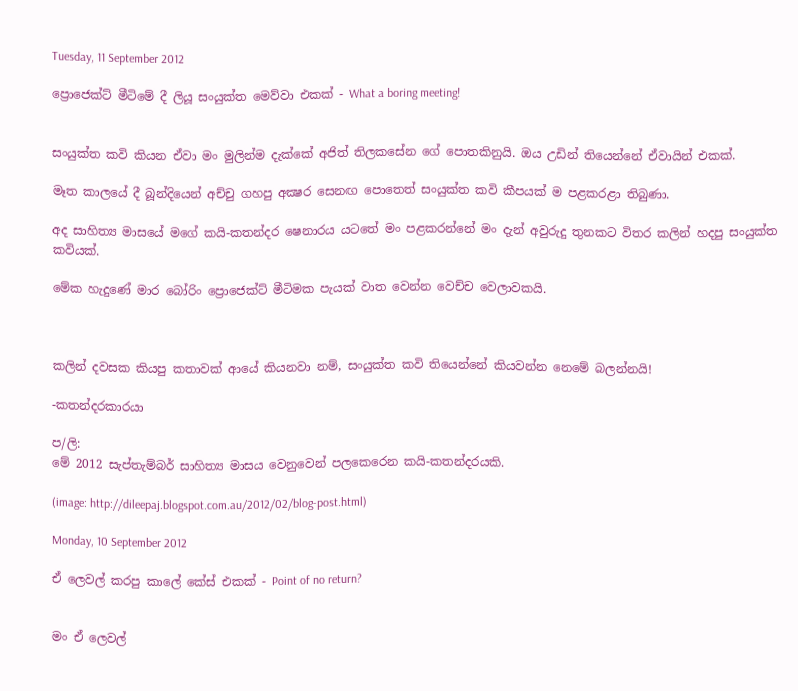Tuesday, 11 September 2012

ප්‍රොජෙක්ට් මීටිමේ දී ලියූ සංයුක්ත මෙව්වා එකක් - What a boring meeting!


සංයුක්ත කවි කියන ඒවා මං මුලින්ම දැක්කේ අජිත් තිලකසේන ගේ පොතකිනුයි. ඔය උඩින් තියෙන්නේ ඒවායින් එකක්.

මෑත කාලයේ දී බූන්දියෙන් අච්චු ගහපු අක්‍ෂර සෙනඟ පොතෙත් සංයුක්ත කවි කීපයක් ම පළකරළා තිබුණා.

අද සාහිත්‍ය මාසයේ මගේ කයි-කතන්දර ෂෙනාරය යටතේ මං පළකරන්නේ මං දැන් අවුරුදු තුනකට විතර කලින් හදපු සංයුක්ත කවියක්.

මේක හැදුණේ මාර බෝරිං ප්‍රොජෙක්ට් මීටිමක පැයක් වාත වෙන්න වෙච්ච වෙලාවකයි.



කලින් දවසක කියපු කතාවක් ආයේ කියනවා නම්, සංයුක්ත කවි තියෙන්නේ කියවන්න නෙමේ බලන්නයි!

-කතන්දරකාරයා

ප/ලි:
මේ 2012 සැප්තැම්බර් සාහිත්‍ය මාසය වෙනුවෙන් පලකෙරෙන කයි-කතන්දරයකි.

(image: http://dileepaj.blogspot.com.au/2012/02/blog-post.html)

Monday, 10 September 2012

ඒ ලෙවල් කරපු කාලේ කේස් එකක් - Point of no return?


මං ඒ ලෙවල්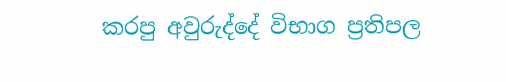කරපු අවුරුද්දේ විභාග ප්‍රතිපල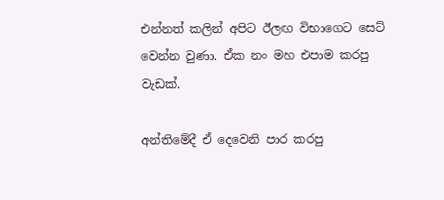එන්නත් කලින් අපිට ඊලඟ විභාගෙට සෙට් වෙන්න වුණා. ඒක නං මහ එපාම කරපු වැඩක්.

අන්තිමේදී ඒ දෙවෙනි පාර කරපු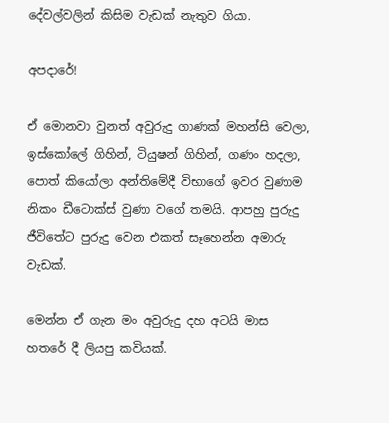දේවල්වලින් කිසිම වැඩක් නැතුව ගියා.

අපදාරේ!

ඒ මොනවා වුනත් අවුරුදු ගාණක් මහන්සි වෙලා, ඉස්කෝලේ ගිහින්, ටියුෂන් ගිහින්, ගණං හදලා, පොත් කියෝලා අන්තිමේදී විභාගේ ඉවර වුණාම නිකං ඩීටොක්ස් වුණා වගේ තමයි. ආපහු පුරුදු ජීවිතේට පුරුදු වෙන එකත් සෑහෙන්න අමාරු වැඩක්.

මෙන්න ඒ ගැන මං අවුරුදු දහ අටයි මාස හතරේ දී ලියපු කවියක්.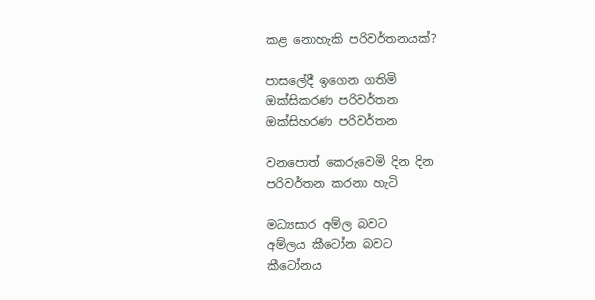කළ නොහැකි පරිවර්තනයක්?

පාසලේදී ඉගෙන ගතිමි
ඔක්සිකරණ පරිවර්තන
ඔක්සිහරණ පරිවර්තන

වනපොත් කෙරුවෙමි දින දින
පරිවර්තන කරනා හැටි

මධ්‍යසාර අම්ල බවට
අම්ලය කීටෝන බවට
කීටෝනය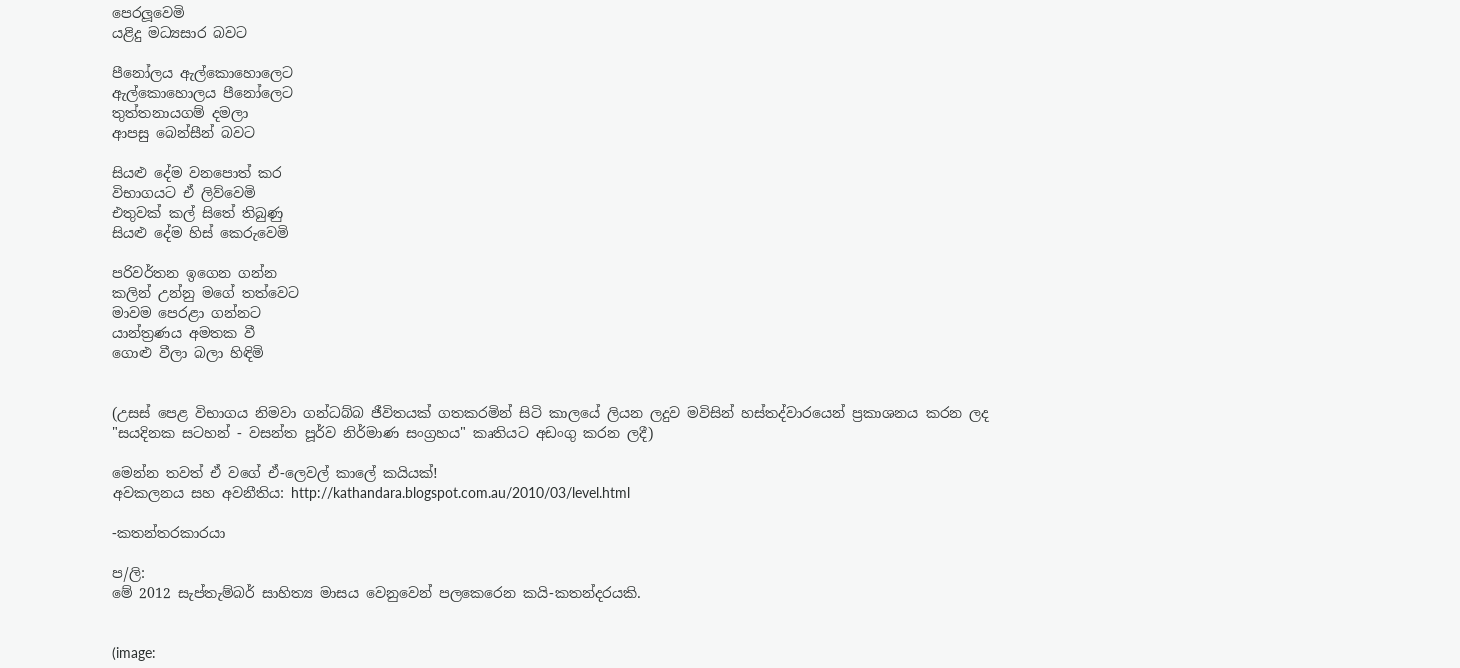පෙරලූවෙමි
යළිදු මධ්‍යසාර බවට

පීනෝලය ඇල්කොහොලෙට
ඇල්කොහොලය පීනෝලෙට
තුත්තනායගම් දමලා
ආපසු බෙන්සීන් බවට

සියළු දේම වනපොත් කර
විභාගයට ඒ ලිව්වෙමි
එතුවක් කල් සිතේ තිබුණු
සියළු දේම හිස් කෙරුවෙමි

පරිවර්තන ඉගෙන ගන්න
කලින් උන්නු මගේ තත්වෙට
මාවම පෙරළා ගන්නට
යාන්ත්‍රණය අමතක වී
ගොළු වීලා බලා හිඳිමි


(උසස් පෙළ විභාගය නිමවා ගන්ධබ්බ ජීවිතයක් ගතකරමින් සිටි කාලයේ ලියන ලදුව මවිසින් හස්තද්වාරයෙන් ප්‍රකාශනය කරන ලද "සයදිනක සටහන් - වසන්ත පූර්ව නිර්මාණ සංග්‍රහය" කෘතියට අඩංගු කරන ලදී)

මෙන්න තවත් ඒ වගේ ඒ-ලෙවල් කාලේ කයියක්!
අවකලනය සහ අවනීතිය: http://kathandara.blogspot.com.au/2010/03/level.html

-කතන්තරකාරයා

ප/ලි:
මේ 2012 සැප්තැම්බර් සාහිත්‍ය මාසය වෙනුවෙන් පලකෙරෙන කයි-කතන්දරයකි.


(image: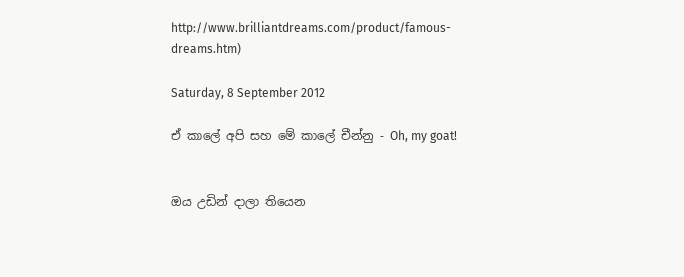http://www.brilliantdreams.com/product/famous-dreams.htm)

Saturday, 8 September 2012

ඒ කාලේ අපි සහ මේ කාලේ චීන්නු - Oh, my goat!


ඔය උඩින් දාලා තියෙන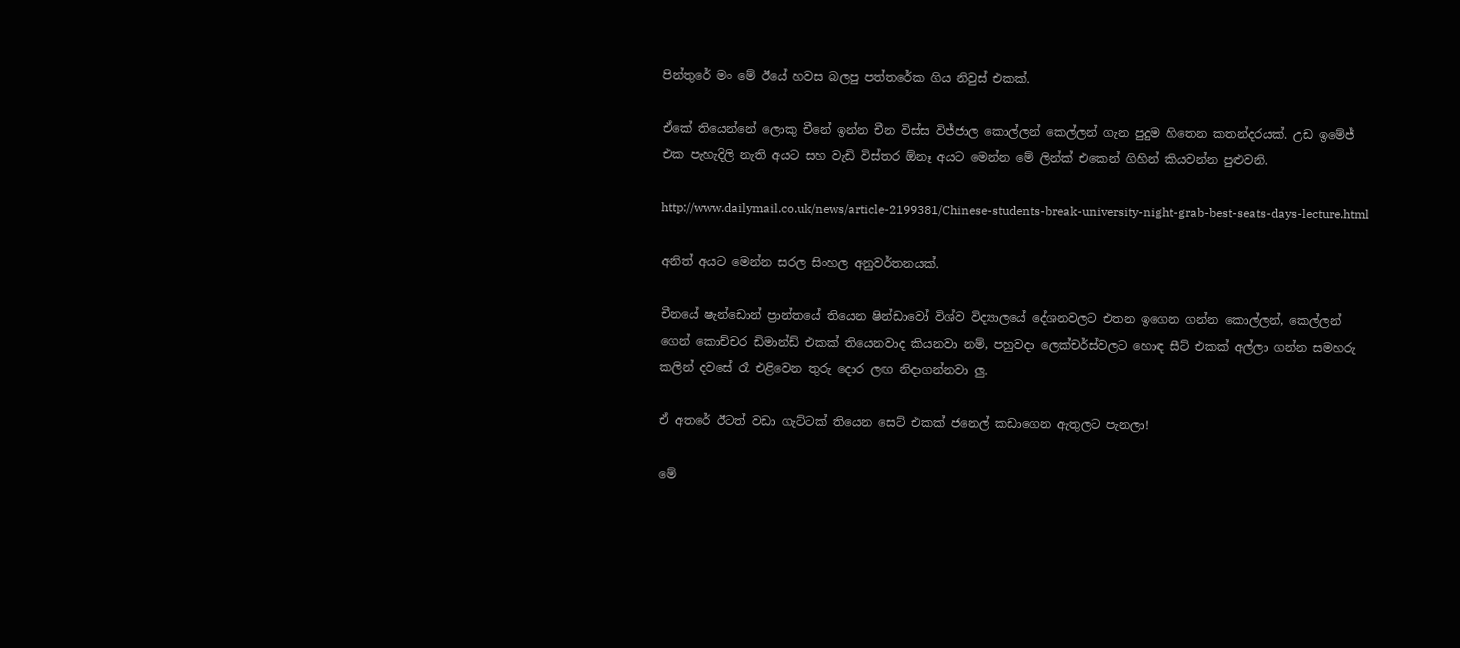පින්තුරේ මං මේ ඊයේ හවස බලපු පත්තරේක ගිය නිවුස් එකක්.

ඒකේ තියෙන්නේ ලොකු චීනේ ඉන්න චීන විස්ස විජ්ජාල කොල්ලන් කෙල්ලන් ගැන පුදුම හිතෙන කතන්දරයක්. උඩ ඉමේජ් එක පැහැදිලි නැති අයට සහ වැඩි විස්තර ඕනෑ අයට මෙන්න මේ ලින්ක් එකෙන් ගිහින් කියවන්න පුළුවනි.

http://www.dailymail.co.uk/news/article-2199381/Chinese-students-break-university-night-grab-best-seats-days-lecture.html

අනිත් අයට මෙන්න සරල සිංහල අනුවර්තනයක්.

චීනයේ ෂැන්ඩොන් ප්‍රාන්තයේ තියෙන ෂින්ඩාවෝ විශ්ව විද්‍යාලයේ දේශනවලට එතන ඉගෙන ගන්න කොල්ලන්, කෙල්ලන් ගෙන් කොච්චර ඩිමාන්ඩ් එකක් තියෙනවාද කියනවා නම්, පහුවදා ලෙක්චර්ස්වලට හොඳ සීට් එකක් අල්ලා ගන්න සමහරු කලින් දවසේ රෑ එළිවෙන තුරු දොර ලඟ නිදාගන්නවා ලු.

ඒ අතරේ ඊටත් වඩා ගැට්ටක් තියෙන සෙට් එකක් ජනෙල් කඩාගෙන ඇතුලට පැනලා!

මේ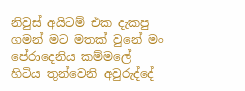නිවුස් අයිටම් එක දැකපු ගමන් මට මතක් වුනේ මං පේරාදෙනිය කම්මලේ හිටිය තුන්වෙනි අවුරුද්දේ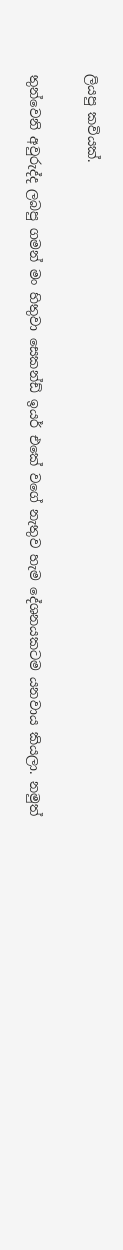ලියපු කවියක්.

තුන්වෙනි අවුරුද්ද ලබපු ගමන් මං හිතුවා සෙකන්ඩ් ඉයර් එකේ වගේ නැතුව හැම දේශනයකටම යනවාය කියලා. නමුත්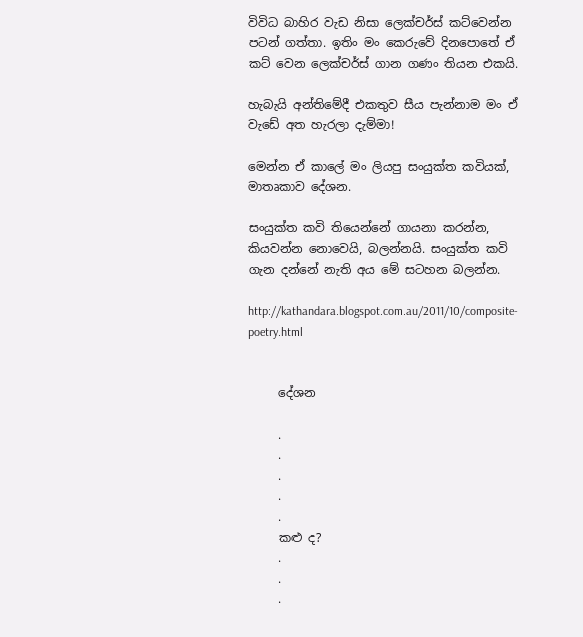විවිධ බාහිර වැඩ නිසා ලෙක්චර්ස් කට්වෙන්න පටන් ගත්තා. ඉතිං මං කෙරුවේ දිනපොතේ ඒ කට් වෙන ලෙක්චර්ස් ගාන ගණං තියන එකයි.

හැබැයි අන්තිමේදී එකතුව සීය පැන්නාම මං ඒ වැඩේ අත හැරලා දැම්මා!

මෙන්න ඒ කාලේ මං ලියපු සංයුක්ත කවියක්, මාතෘකාව දේශන.

සංයුක්ත කවි තියෙන්නේ ගායනා කරන්න, කියවන්න නොවෙයි, බලන්නයි. සංයුක්ත කවි ගැන දන්නේ නැති අය මේ සටහන බලන්න.

http://kathandara.blogspot.com.au/2011/10/composite-poetry.html


     දේශන

     .
     .
     .
     .
     .
     කළු ද?
     .
     .
     .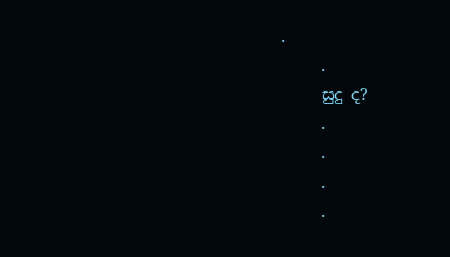.
     .
     සුදු ද?
     .
     .
     .
     .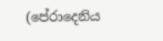(පේරාදෙනිය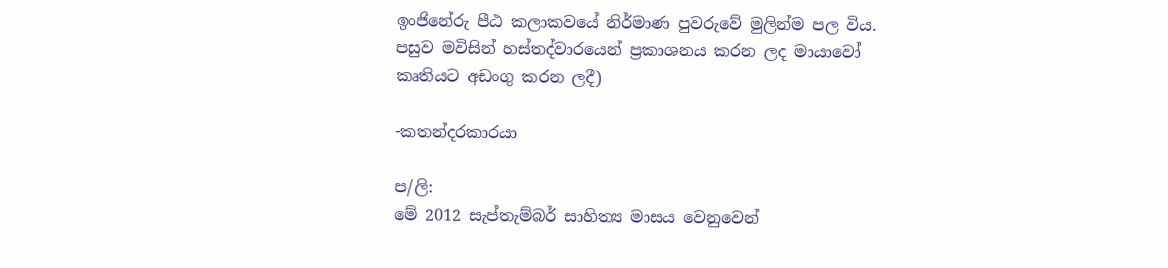ඉංජිනේරු පීඨ කලාකවයේ නිර්මාණ පුවරුවේ මුලින්ම පල විය. පසුව මවිසින් හස්තද්වාරයෙන් ප්‍රකාශනය කරන ලද මායාවෝ කෘතියට අඩංගු කරන ලදී)

-කතන්දරකාරයා

ප/ලි:
මේ 2012 සැප්තැම්බර් සාහිත්‍ය මාසය වෙනුවෙන්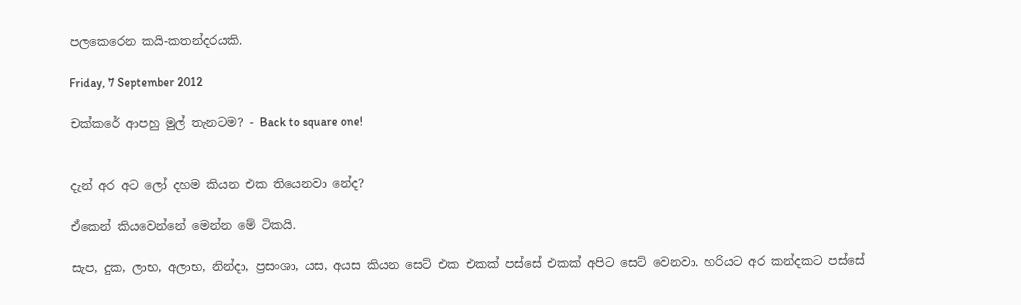පලකෙරෙන කයි-කතන්දරයකි.

Friday, 7 September 2012

චක්කරේ ආපහු මුල් තැනටම? - Back to square one!


දැන් අර අට ලෝ දහම කියන එක තියෙනවා නේද?

ඒකෙන් කියවෙන්නේ මෙන්න මේ ටිකයි.

සැප, දුක, ලාභ, අලාභ, නින්දා, ප්‍රසංශා, යස, අයස කියන සෙට් එක එකක් පස්සේ එකක් අපිට සෙට් වෙනවා. හරියට අර කන්දකට පස්සේ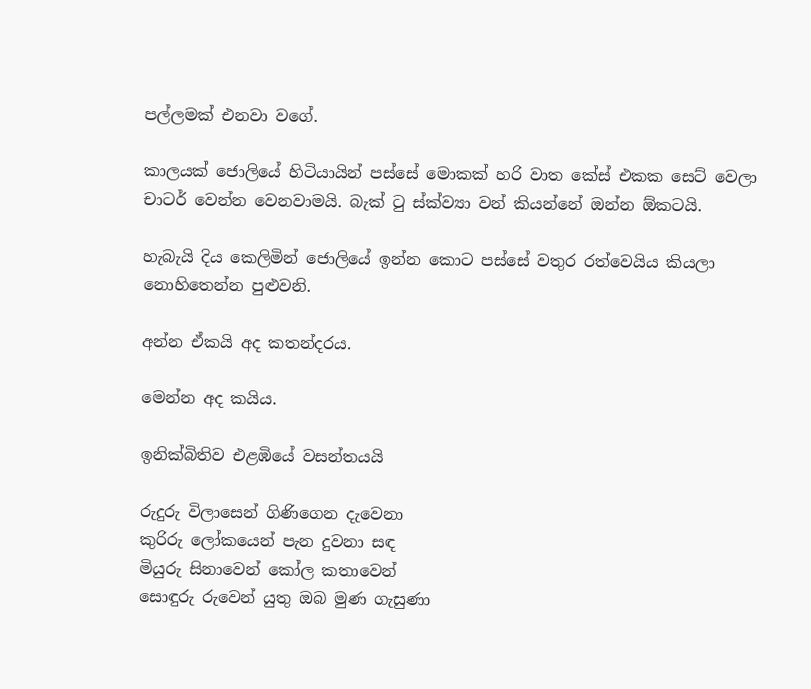පල්ලමක් එනවා වගේ.

කාලයක් ජොලියේ හිටියායින් පස්සේ මොකක් හරි වාත කේස් එකක සෙට් වෙලා චාටර් වෙන්න වෙනවාමයි. බැක් ටු ස්ක්ව්‍යා වන් කියන්නේ ඔන්න ඕකටයි.

හැබැයි දිය කෙලිමින් ජොලියේ ඉන්න කොට පස්සේ වතුර රත්වෙයිය කියලා නොහිතෙන්න පුළුවනි.

අන්න ඒකයි අද කතන්දරය.

මෙන්න අද කයිය.

ඉනික්බිතිව එළඹියේ වසන්තයයි

රුදුරු විලාසෙන් ගිණිගෙන දැවෙනා
කුරිරු ලෝකයෙන් පැන දුවනා සඳ
මියුරු සිනාවෙන් කෝල කතාවෙන්
සොඳුරු රුවෙන් යුතු ඔබ මුණ ගැසුණා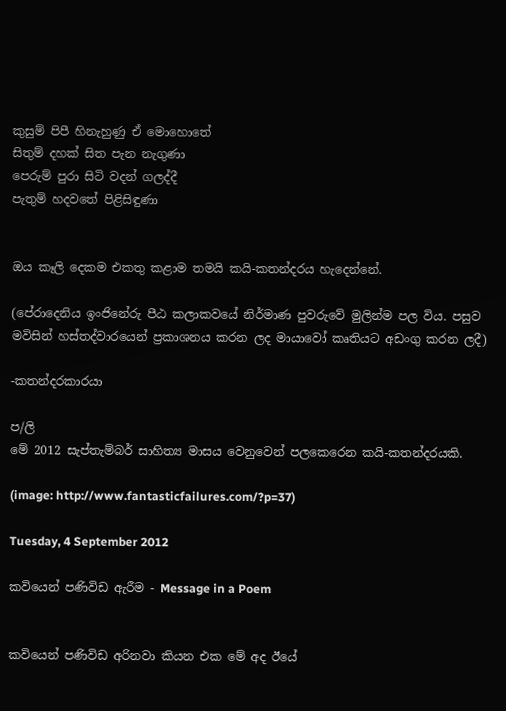කුසුම් පිපී හිනැහුණු ඒ මොහොතේ
සිතුම් දහක් සිත පැන නැගුණා
පෙරුම් පුරා සිටි වදන් ගලද්දී
පැතුම් හදවතේ පිළිසිඳුණා


ඔය කෑලි දෙකම එකතු කළාම තමයි කයි-කතන්දරය හැදෙන්නේ.

(පේරාදෙනිය ඉංජිනේරු පීඨ කලාකවයේ නිර්මාණ පුවරුවේ මුලින්ම පල විය. පසුව මවිසින් හස්තද්වාරයෙන් ප්‍රකාශනය කරන ලද මායාවෝ කෘතියට අඩංගු කරන ලදී)

-කතන්දරකාරයා

ප/ලි
මේ 2012 සැප්තැම්බර් සාහිත්‍ය මාසය වෙනුවෙන් පලකෙරෙන කයි-කතන්දරයකි.

(image: http://www.fantasticfailures.com/?p=37)

Tuesday, 4 September 2012

කවියෙන් පණිවිඩ ඇරීම - Message in a Poem


කවියෙන් පණිවිඩ අරිනවා කියන එක මේ අද ඊයේ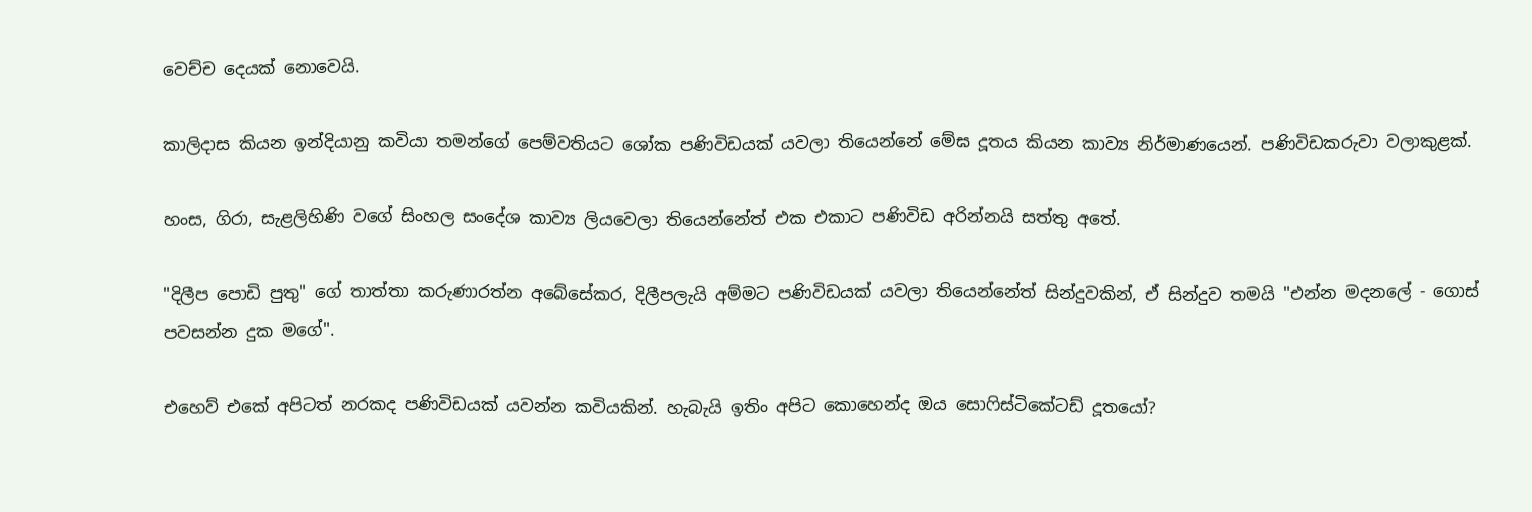වෙච්ච දෙයක් නොවෙයි.

කාලිදාස කියන ඉන්දියානු කවියා තමන්ගේ පෙම්වතියට ශෝක පණිවිඩයක් යවලා තියෙන්නේ මේඝ දූතය කියන කාව්‍ය නිර්මාණයෙන්. පණිවිඩකරුවා වලාකුළක්.

හංස, ගිරා, සැළලිහිණි වගේ සිංහල සංදේශ කාව්‍ය ලියවෙලා තියෙන්නේත් එක එකාට පණිවිඩ අරින්නයි සත්තු අතේ.

"දිලීප පොඩි පුතු" ගේ තාත්තා කරුණාරත්න අබේසේකර, දිලීපලැයි අම්මට පණිවිඩයක් යවලා තියෙන්නේත් සින්දුවකින්, ඒ සින්දුව තමයි "එන්න මදනලේ - ගොස් පවසන්න දුක මගේ".

එහෙව් එකේ අපිටත් නරකද පණිවිඩයක් යවන්න කවියකින්. හැබැයි ඉතිං අපිට කොහෙන්ද ඔය සොෆිස්ටිකේටඩ් දූතයෝ?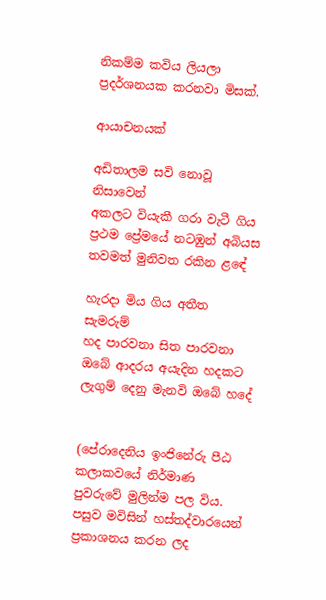නිකම්ම කවිය ලියලා ප්‍රදර්ශනයක කරනවා මිසක්.

ආයාචනයක්

අඩිතාලම සවි නොවූ නිසාවෙන්
අකලට වියැකී ගරා වැටී ගිය
ප්‍රථම ප්‍රේමයේ නටඹුන් අබියස
තවමත් මුනිවත රකින ළඳේ

හැරදා මිය ගිය අතීත සැමරුම්
හද පාරවනා සිත පාරවනා
ඔබේ ආදරය අයැදින හදකට
ලැගුම් දෙනු මැනවි ඔබේ හදේ


(පේරාදෙනිය ඉංජිනේරු පීඨ කලාකවයේ නිර්මාණ පුවරුවේ මුලින්ම පල විය. පසුව මවිසින් හස්තද්වාරයෙන් ප්‍රකාශනය කරන ලද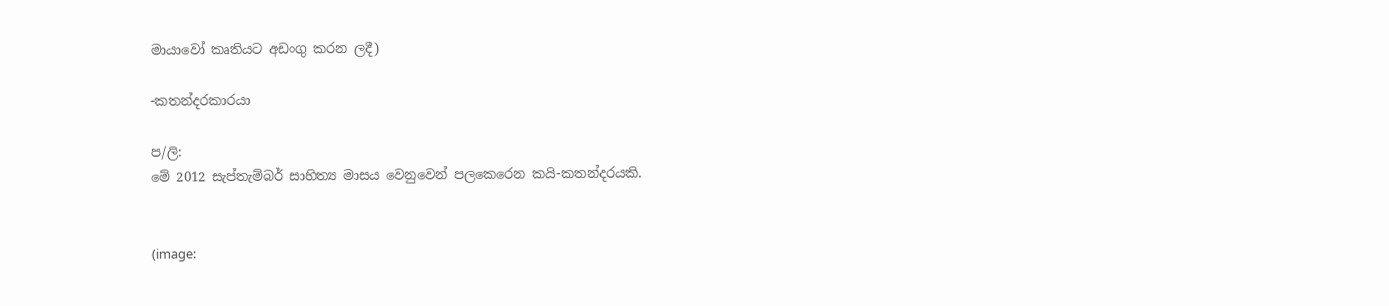මායාවෝ කෘතියට අඩංගු කරන ලදී)

-කතන්දරකාරයා

ප/ලි:
මේ 2012 සැප්තැම්බර් සාහිත්‍ය මාසය වෙනුවෙන් පලකෙරෙන කයි-කතන්දරයකි.


(image: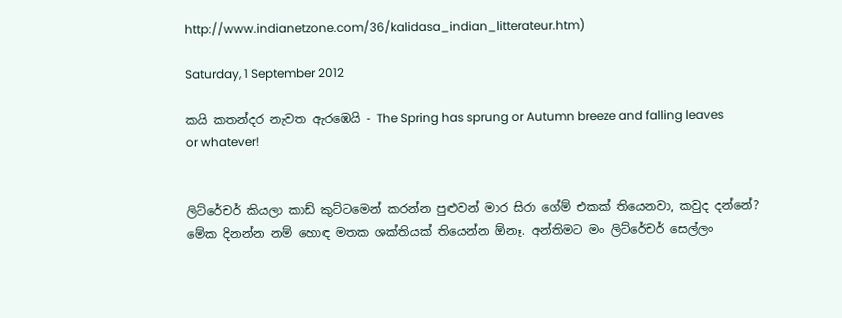http://www.indianetzone.com/36/kalidasa_indian_litterateur.htm)

Saturday, 1 September 2012

කයි කතන්දර නැවත ඇරඹෙයි - The Spring has sprung or Autumn breeze and falling leaves or whatever!


ලිට්රේචර් කියලා කාඩ් කුට්ටමෙන් කරන්න පුළුවන් මාර සිරා ගේම් එකක් තියෙනවා, කවුද දන්නේ? මේක දිනන්න නම් හොඳ මතක ශක්තියක් තියෙන්න ඕනෑ. අන්තිමට මං ලිට්රේචර් සෙල්ලං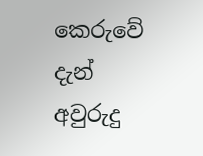කෙරුවේ දැන් අවුරුදු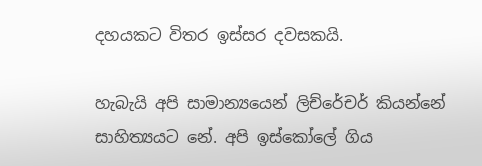දහයකට විතර ඉස්සර දවසකයි.

හැබැයි අපි සාමාන්‍යයෙන් ලිච්රේචර් කියන්නේ සාහිත්‍යයට නේ. අපි ඉස්කෝලේ ගිය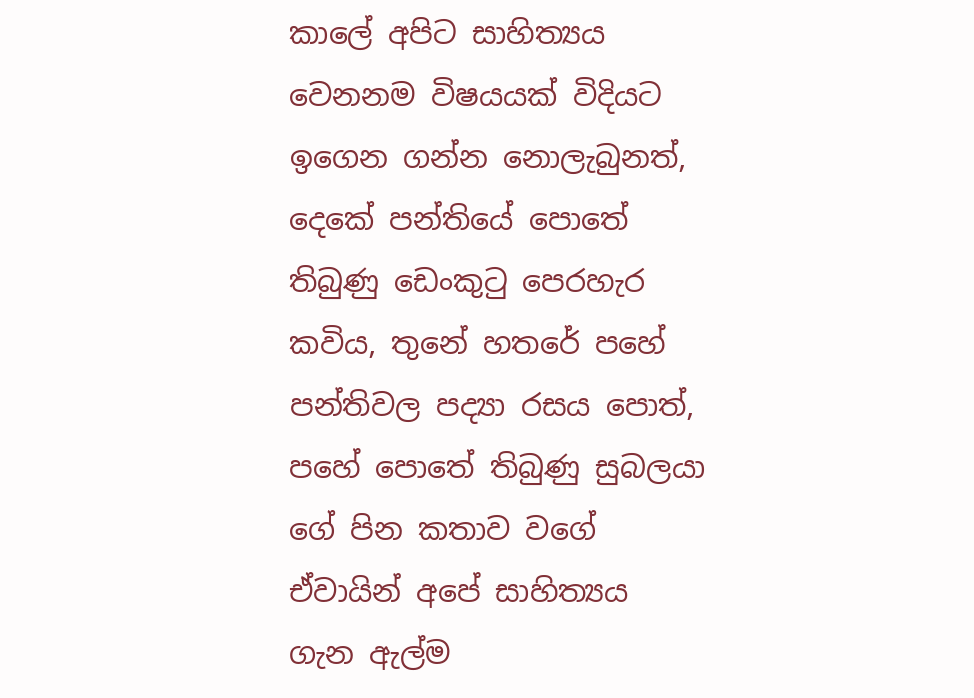කාලේ අපිට සාහිත්‍යය වෙනනම විෂයයක් විදියට ඉගෙන ගන්න නොලැබුනත්, දෙකේ පන්තියේ පොතේ තිබුණු ඩෙංකුටු පෙරහැර කවිය, තුනේ හතරේ පහේ පන්තිවල පද්‍යා රසය පොත්, පහේ පොතේ තිබුණු සුබලයා ගේ පින කතාව වගේ ඒවායින් අපේ සාහිත්‍යය ගැන ඇල්ම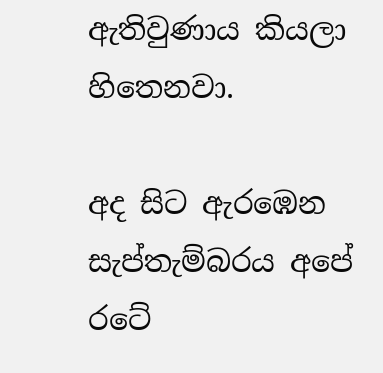ඇතිවුණාය කියලා හිතෙනවා.

අද සිට ඇරඹෙන සැප්තැම්බරය අපේ රටේ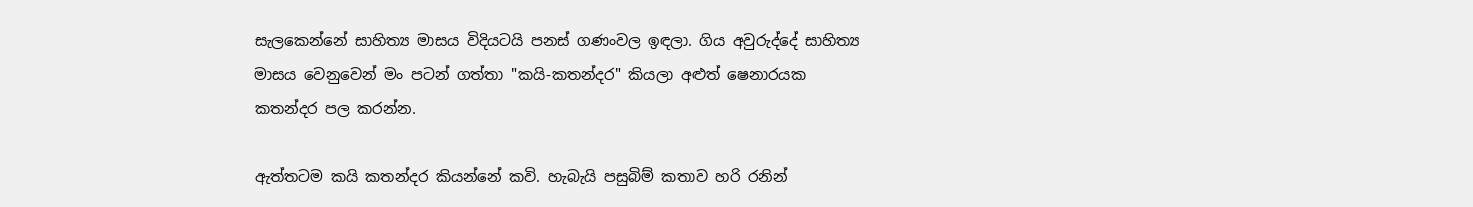සැලකෙන්නේ සාහිත්‍ය මාසය විදියටයි පනස් ගණංවල ඉඳලා. ගිය අවුරුද්දේ සාහිත්‍ය මාසය වෙනුවෙන් මං පටන් ගත්තා "කයි-කතන්දර" කියලා අළුත් ෂෙනාරයක කතන්දර පල කරන්න.

ඇත්තටම කයි කතන්දර කියන්නේ කවි. හැබැයි පසුබිම් කතාව හරි රනින්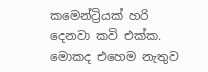කමෙන්ට්‍රියක් හරි දෙනවා කවි එක්ක. මොකද එහෙම නැතුව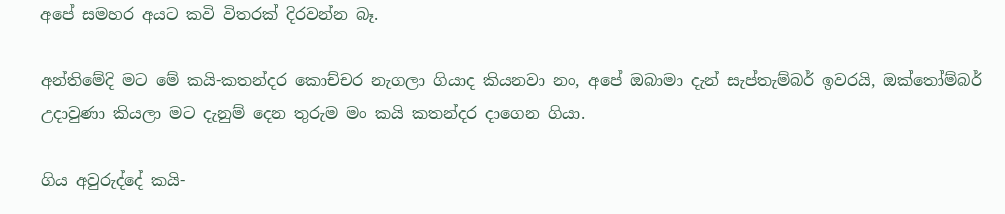අපේ සමහර අයට කවි විතරක් දිරවන්න බෑ.

අන්තිමේදි මට මේ කයි-කතන්දර කොච්චර නැගලා ගියාද කියනවා නං, අපේ ඔබාමා දැන් සැප්තැම්බර් ඉවරයි, ඔක්තෝම්බර් උදාවුණා කියලා මට දැනුම් දෙන තුරුම මං කයි කතන්දර දාගෙන ගියා.

ගිය අවුරුද්දේ කයි-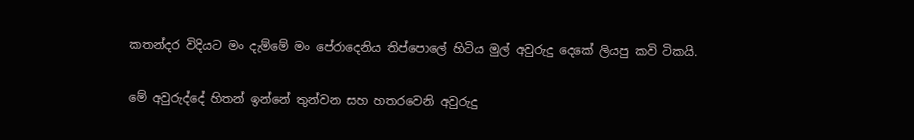කතන්දර විදියට මං දැම්මේ මං පේරාදෙනිය තිප්පොලේ හිටිය මුල් අවුරුදු දෙකේ ලියපු කවි ටිකයි.

මේ අවුරුද්දේ හිතන් ඉන්නේ තුන්වන සහ හතරවෙනි අවුරුදු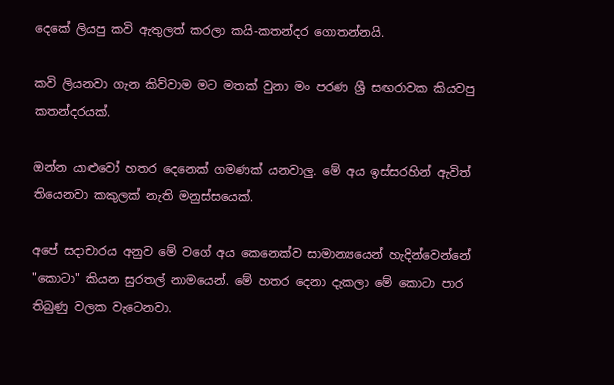දෙකේ ලියපු කවි ඇතුලත් කරලා කයි-කතන්දර ගොතන්නයි.

කවි ලියනවා ගැන කිව්වාම මට මතක් වුනා මං පරණ ශ්‍රී සඟරාවක කියවපු කතන්දරයක්.

ඔන්න යාළුවෝ හතර දෙනෙක් ගමණක් යනවාලු. මේ අය ඉස්සරහින් ඇවිත් තියෙනවා කකුලක් නැති මනුස්සයෙක්.

අපේ සදාචාරය අනුව මේ වගේ අය කෙනෙක්ව සාමාන්‍යයෙන් හැදින්වෙන්නේ "කොටා" කියන සුරතල් නාමයෙන්. මේ හතර දෙනා දැකලා මේ කොටා පාර තිබුණු වලක වැටෙනවා.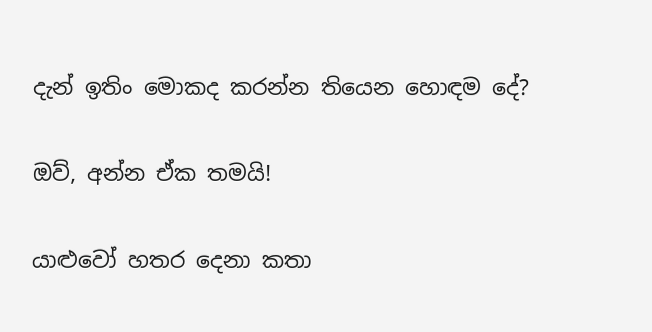දැන් ඉතිං මොකද කරන්න තියෙන හොඳම දේ?

ඔව්, අන්න ඒක තමයි!

යාළුවෝ හතර දෙනා කතා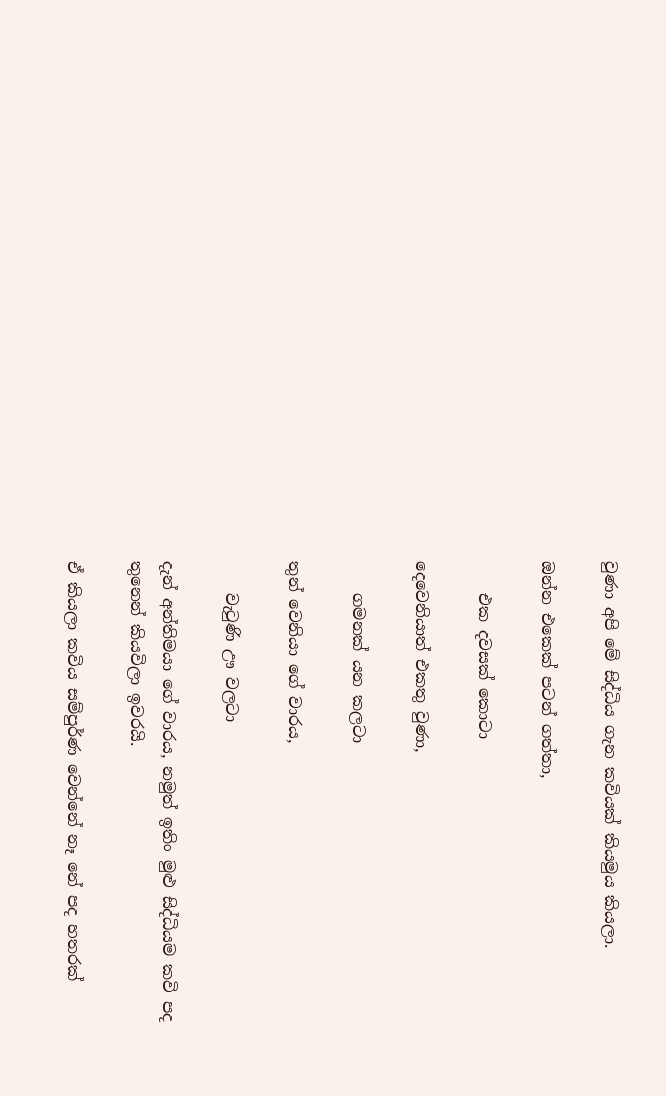වුණා අපි මේ සිද්ධිය ගැන කවියක් කියමුය කියලා.

ඔන්න එකෙක් පටන් ගත්තා,

    එක දවසක් කොටා

දෙවෙනියාත් එකතු වුණා,

    ගමනක් යන කලටා

තුන් වෙනියා ගේ වාරය,

    වැටුණි ඌ වලටා

දැන් අන්තිමයා ගේ වාරය, නමුත් ඉතිං මුළු සිද්ධියම කවි පද තුනෙන් කියවිලා ඉවරයි.

ඒ කියලා කවිය සම්පුර්ණ වෙන්නේ නෑ නේ පද හතරක්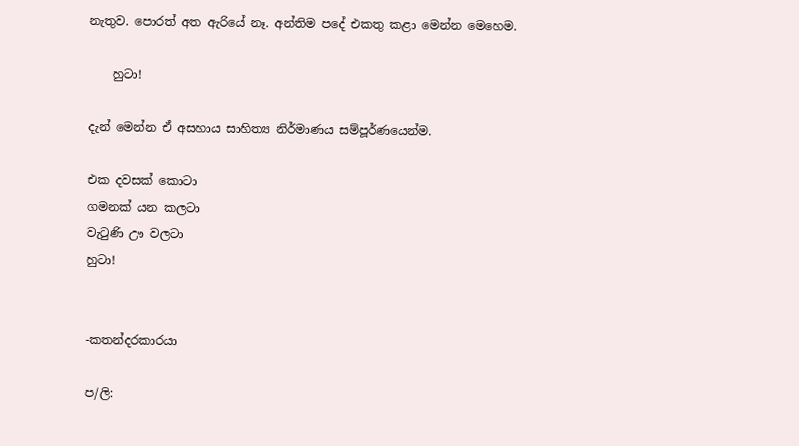නැතුව. පොරත් අත ඇරියේ නෑ. අන්තිම පදේ එකතු කළා මෙන්න මෙහෙම.

    හුටා!

දැන් මෙන්න ඒ අසහාය සාහිත්‍ය නිර්මාණය සම්පූර්ණයෙන්ම.

එක දවසක් කොටා
ගමනක් යන කලටා
වැටුණි ඌ වලටා
හුටා!


-කතන්දරකාරයා

ප/ලි: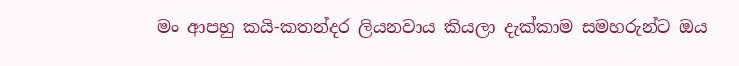මං ආපහු කයි-කතන්දර ලියනවාය කියලා දැක්කාම සමහරුන්ට ඔය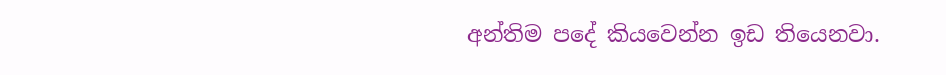අන්තිම පදේ කියවෙන්න ඉඩ තියෙනවා.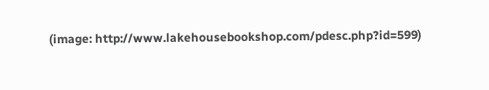(image: http://www.lakehousebookshop.com/pdesc.php?id=599)